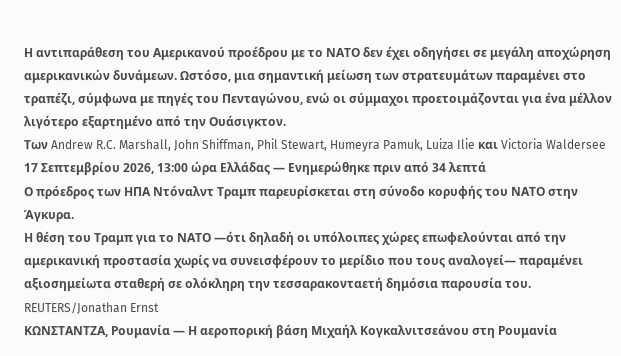Η αντιπαράθεση του Αμερικανού προέδρου με το ΝΑΤΟ δεν έχει οδηγήσει σε μεγάλη αποχώρηση αμερικανικών δυνάμεων. Ωστόσο, μια σημαντική μείωση των στρατευμάτων παραμένει στο τραπέζι, σύμφωνα με πηγές του Πενταγώνου, ενώ οι σύμμαχοι προετοιμάζονται για ένα μέλλον λιγότερο εξαρτημένο από την Ουάσιγκτον.
Των Andrew R.C. Marshall, John Shiffman, Phil Stewart, Humeyra Pamuk, Luiza Ilie και Victoria Waldersee
17 Σεπτεμβρίου 2026, 13:00 ώρα Ελλάδας — Ενημερώθηκε πριν από 34 λεπτά
Ο πρόεδρος των ΗΠΑ Ντόναλντ Τραμπ παρευρίσκεται στη σύνοδο κορυφής του ΝΑΤΟ στην Άγκυρα.
Η θέση του Τραμπ για το ΝΑΤΟ —ότι δηλαδή οι υπόλοιπες χώρες επωφελούνται από την αμερικανική προστασία χωρίς να συνεισφέρουν το μερίδιο που τους αναλογεί— παραμένει αξιοσημείωτα σταθερή σε ολόκληρη την τεσσαρακονταετή δημόσια παρουσία του. REUTERS/Jonathan Ernst
ΚΩΝΣΤΑΝΤΖΑ, Ρουμανία — Η αεροπορική βάση Μιχαήλ Κογκαλνιτσεάνου στη Ρουμανία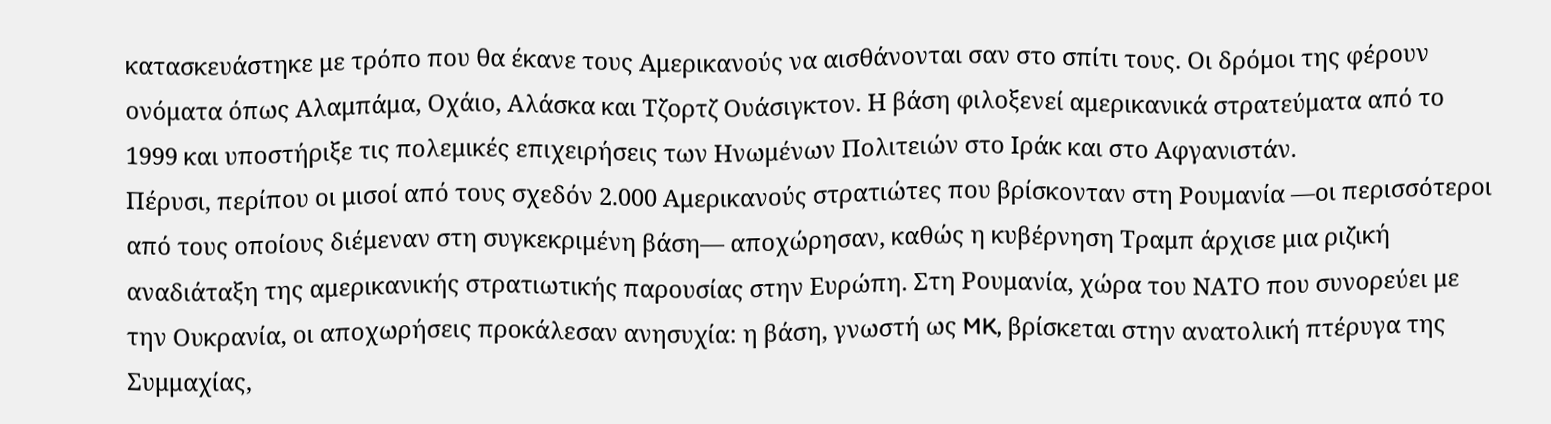κατασκευάστηκε με τρόπο που θα έκανε τους Αμερικανούς να αισθάνονται σαν στο σπίτι τους. Οι δρόμοι της φέρουν ονόματα όπως Αλαμπάμα, Οχάιο, Αλάσκα και Τζορτζ Ουάσιγκτον. Η βάση φιλοξενεί αμερικανικά στρατεύματα από το 1999 και υποστήριξε τις πολεμικές επιχειρήσεις των Ηνωμένων Πολιτειών στο Ιράκ και στο Αφγανιστάν.
Πέρυσι, περίπου οι μισοί από τους σχεδόν 2.000 Αμερικανούς στρατιώτες που βρίσκονταν στη Ρουμανία —οι περισσότεροι από τους οποίους διέμεναν στη συγκεκριμένη βάση— αποχώρησαν, καθώς η κυβέρνηση Τραμπ άρχισε μια ριζική αναδιάταξη της αμερικανικής στρατιωτικής παρουσίας στην Ευρώπη. Στη Ρουμανία, χώρα του ΝΑΤΟ που συνορεύει με την Ουκρανία, οι αποχωρήσεις προκάλεσαν ανησυχία: η βάση, γνωστή ως MK, βρίσκεται στην ανατολική πτέρυγα της Συμμαχίας,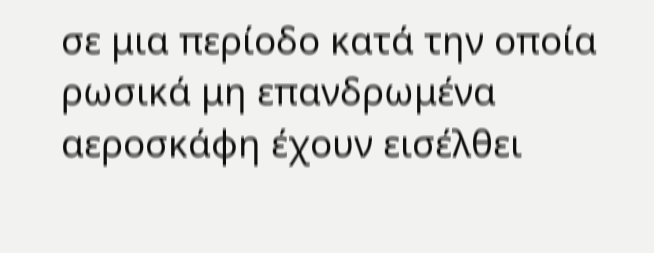σε μια περίοδο κατά την οποία ρωσικά μη επανδρωμένα αεροσκάφη έχουν εισέλθει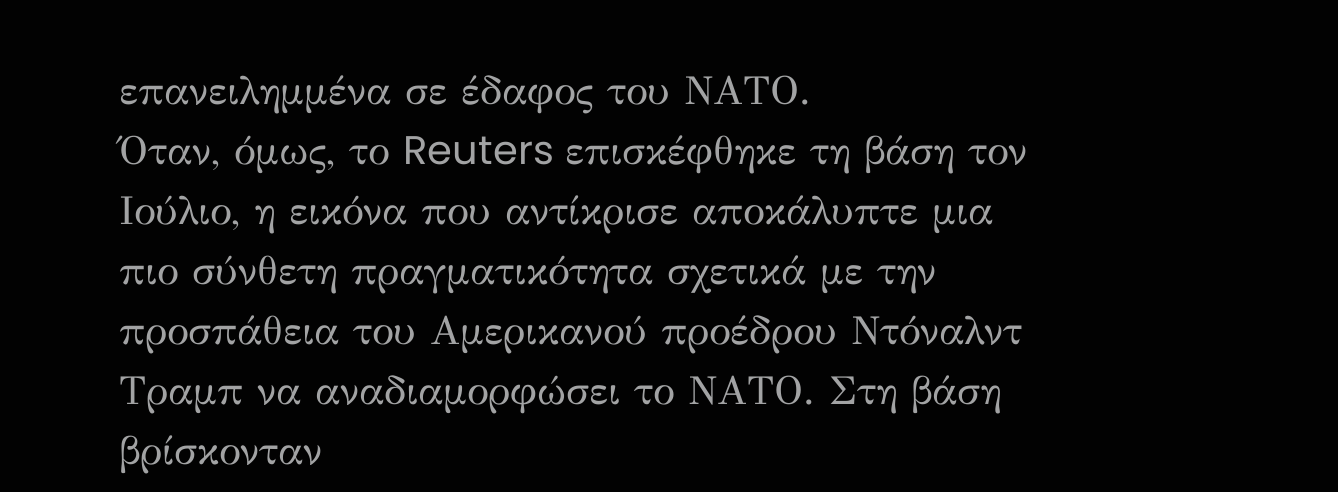επανειλημμένα σε έδαφος του ΝΑΤΟ.
Όταν, όμως, το Reuters επισκέφθηκε τη βάση τον Ιούλιο, η εικόνα που αντίκρισε αποκάλυπτε μια πιο σύνθετη πραγματικότητα σχετικά με την προσπάθεια του Αμερικανού προέδρου Ντόναλντ Τραμπ να αναδιαμορφώσει το ΝΑΤΟ. Στη βάση βρίσκονταν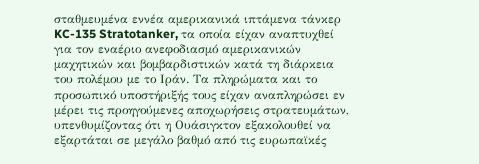σταθμευμένα εννέα αμερικανικά ιπτάμενα τάνκερ KC-135 Stratotanker, τα οποία είχαν αναπτυχθεί για τον εναέριο ανεφοδιασμό αμερικανικών μαχητικών και βομβαρδιστικών κατά τη διάρκεια του πολέμου με το Ιράν. Τα πληρώματα και το προσωπικό υποστήριξής τους είχαν αναπληρώσει εν μέρει τις προηγούμενες αποχωρήσεις στρατευμάτων, υπενθυμίζοντας ότι η Ουάσιγκτον εξακολουθεί να εξαρτάται σε μεγάλο βαθμό από τις ευρωπαϊκές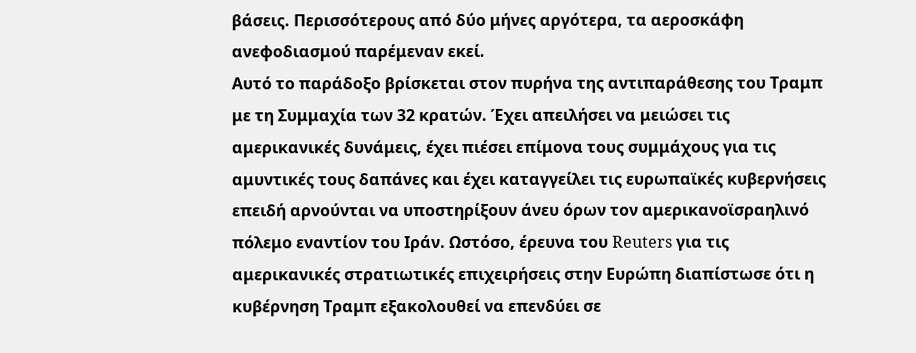βάσεις. Περισσότερους από δύο μήνες αργότερα, τα αεροσκάφη ανεφοδιασμού παρέμεναν εκεί.
Αυτό το παράδοξο βρίσκεται στον πυρήνα της αντιπαράθεσης του Τραμπ με τη Συμμαχία των 32 κρατών. Έχει απειλήσει να μειώσει τις αμερικανικές δυνάμεις, έχει πιέσει επίμονα τους συμμάχους για τις αμυντικές τους δαπάνες και έχει καταγγείλει τις ευρωπαϊκές κυβερνήσεις επειδή αρνούνται να υποστηρίξουν άνευ όρων τον αμερικανοϊσραηλινό πόλεμο εναντίον του Ιράν. Ωστόσο, έρευνα του Reuters για τις αμερικανικές στρατιωτικές επιχειρήσεις στην Ευρώπη διαπίστωσε ότι η κυβέρνηση Τραμπ εξακολουθεί να επενδύει σε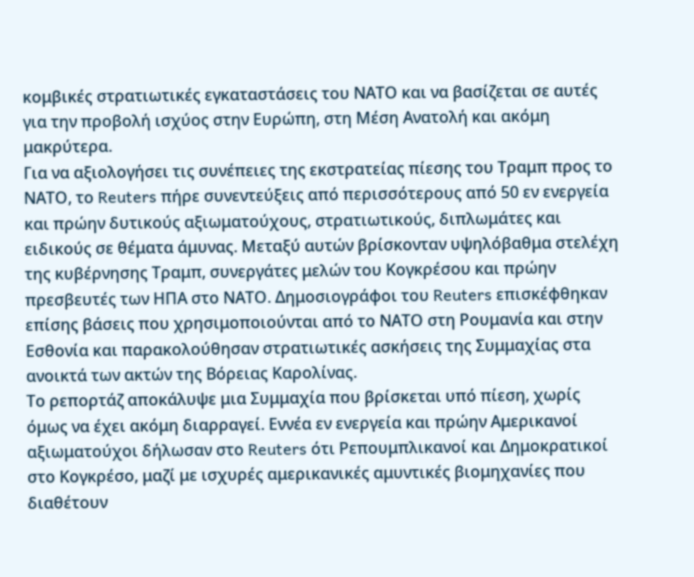κομβικές στρατιωτικές εγκαταστάσεις του ΝΑΤΟ και να βασίζεται σε αυτές για την προβολή ισχύος στην Ευρώπη, στη Μέση Ανατολή και ακόμη μακρύτερα.
Για να αξιολογήσει τις συνέπειες της εκστρατείας πίεσης του Τραμπ προς το ΝΑΤΟ, το Reuters πήρε συνεντεύξεις από περισσότερους από 50 εν ενεργεία και πρώην δυτικούς αξιωματούχους, στρατιωτικούς, διπλωμάτες και ειδικούς σε θέματα άμυνας. Μεταξύ αυτών βρίσκονταν υψηλόβαθμα στελέχη της κυβέρνησης Τραμπ, συνεργάτες μελών του Κογκρέσου και πρώην πρεσβευτές των ΗΠΑ στο ΝΑΤΟ. Δημοσιογράφοι του Reuters επισκέφθηκαν επίσης βάσεις που χρησιμοποιούνται από το ΝΑΤΟ στη Ρουμανία και στην Εσθονία και παρακολούθησαν στρατιωτικές ασκήσεις της Συμμαχίας στα ανοικτά των ακτών της Βόρειας Καρολίνας.
Το ρεπορτάζ αποκάλυψε μια Συμμαχία που βρίσκεται υπό πίεση, χωρίς όμως να έχει ακόμη διαρραγεί. Εννέα εν ενεργεία και πρώην Αμερικανοί αξιωματούχοι δήλωσαν στο Reuters ότι Ρεπουμπλικανοί και Δημοκρατικοί στο Κογκρέσο, μαζί με ισχυρές αμερικανικές αμυντικές βιομηχανίες που διαθέτουν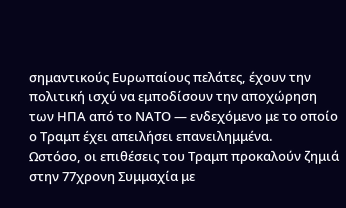σημαντικούς Ευρωπαίους πελάτες, έχουν την πολιτική ισχύ να εμποδίσουν την αποχώρηση των ΗΠΑ από το ΝΑΤΟ — ενδεχόμενο με το οποίο ο Τραμπ έχει απειλήσει επανειλημμένα.
Ωστόσο, οι επιθέσεις του Τραμπ προκαλούν ζημιά στην 77χρονη Συμμαχία με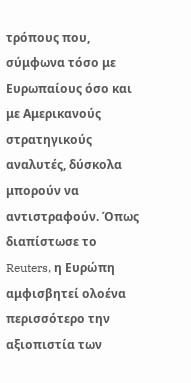τρόπους που, σύμφωνα τόσο με Ευρωπαίους όσο και με Αμερικανούς στρατηγικούς αναλυτές, δύσκολα μπορούν να αντιστραφούν. Όπως διαπίστωσε το Reuters, η Ευρώπη αμφισβητεί ολοένα περισσότερο την αξιοπιστία των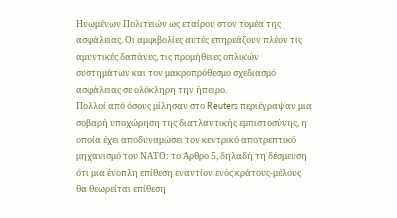Ηνωμένων Πολιτειών ως εταίρου στον τομέα της ασφάλειας. Οι αμφιβολίες αυτές επηρεάζουν πλέον τις αμυντικές δαπάνες, τις προμήθειες οπλικών συστημάτων και τον μακροπρόθεσμο σχεδιασμό ασφάλειας σε ολόκληρη την ήπειρο.
Πολλοί από όσους μίλησαν στο Reuters περιέγραψαν μια σοβαρή υποχώρηση της διατλαντικής εμπιστοσύνης, η οποία έχει αποδυναμώσει τον κεντρικό αποτρεπτικό μηχανισμό του ΝΑΤΟ: το Άρθρο 5, δηλαδή τη δέσμευση ότι μια ένοπλη επίθεση εναντίον ενός κράτους-μέλους θα θεωρείται επίθεση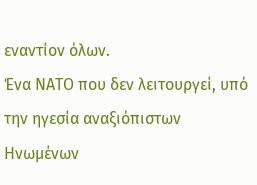εναντίον όλων.
Ένα ΝΑΤΟ που δεν λειτουργεί, υπό την ηγεσία αναξιόπιστων Ηνωμένων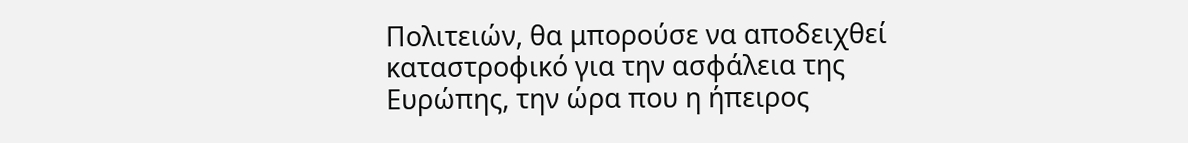Πολιτειών, θα μπορούσε να αποδειχθεί καταστροφικό για την ασφάλεια της Ευρώπης, την ώρα που η ήπειρος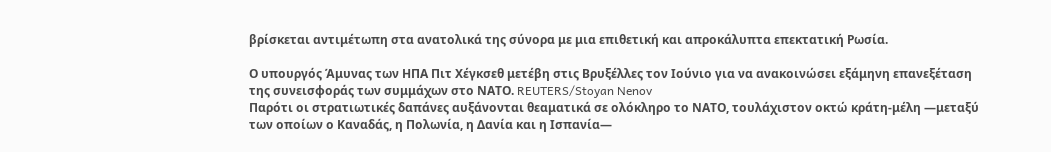βρίσκεται αντιμέτωπη στα ανατολικά της σύνορα με μια επιθετική και απροκάλυπτα επεκτατική Ρωσία.

Ο υπουργός Άμυνας των ΗΠΑ Πιτ Χέγκσεθ μετέβη στις Βρυξέλλες τον Ιούνιο για να ανακοινώσει εξάμηνη επανεξέταση της συνεισφοράς των συμμάχων στο ΝΑΤΟ. REUTERS/Stoyan Nenov
Παρότι οι στρατιωτικές δαπάνες αυξάνονται θεαματικά σε ολόκληρο το ΝΑΤΟ, τουλάχιστον οκτώ κράτη-μέλη —μεταξύ των οποίων ο Καναδάς, η Πολωνία, η Δανία και η Ισπανία—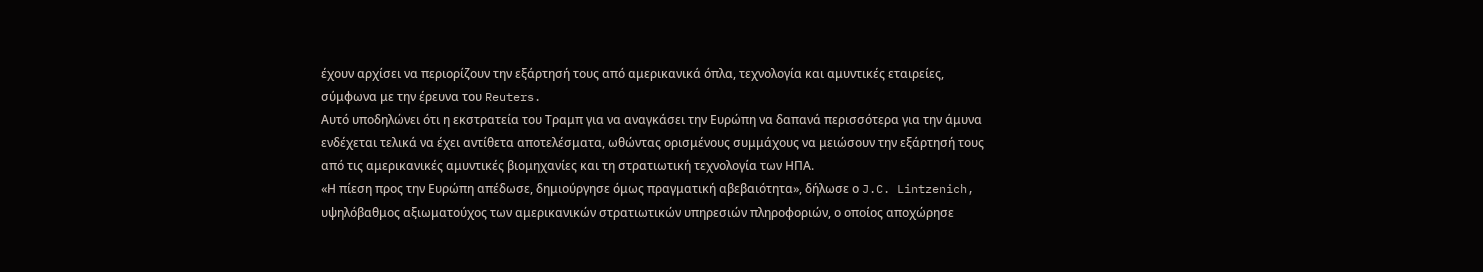έχουν αρχίσει να περιορίζουν την εξάρτησή τους από αμερικανικά όπλα, τεχνολογία και αμυντικές εταιρείες, σύμφωνα με την έρευνα του Reuters.
Αυτό υποδηλώνει ότι η εκστρατεία του Τραμπ για να αναγκάσει την Ευρώπη να δαπανά περισσότερα για την άμυνα ενδέχεται τελικά να έχει αντίθετα αποτελέσματα, ωθώντας ορισμένους συμμάχους να μειώσουν την εξάρτησή τους από τις αμερικανικές αμυντικές βιομηχανίες και τη στρατιωτική τεχνολογία των ΗΠΑ.
«Η πίεση προς την Ευρώπη απέδωσε, δημιούργησε όμως πραγματική αβεβαιότητα», δήλωσε ο J.C. Lintzenich, υψηλόβαθμος αξιωματούχος των αμερικανικών στρατιωτικών υπηρεσιών πληροφοριών, ο οποίος αποχώρησε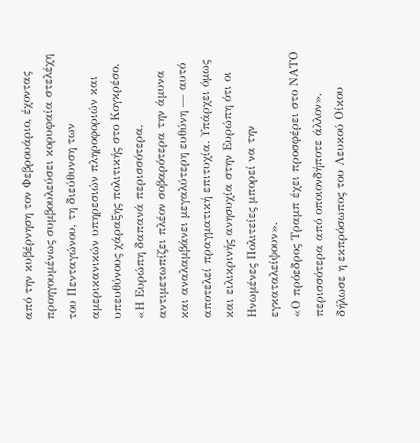από την κυβέρνηση τον Φεβρουάριο, έχοντας προηγουμένως συμβουλεύσει κορυφαία στελέχη του Πενταγώνου, τη διεύθυνση των αμερικανικών υπηρεσιών πληροφοριών και υπευθύνους χάραξης πολιτικής στο Κογκρέσο.
«Η Ευρώπη δαπανά περισσότερα, αντιμετωπίζει πλέον σοβαρότερα την άμυνα και αναλαμβάνει μεγαλύτερη ευθύνη — αυτό αποτελεί πραγματική επιτυχία. Υπάρχει όμως και ειλικρινής ανησυχία στην Ευρώπη ότι οι Ηνωμένες Πολιτείες μπορεί να την εγκαταλείψουν».
«Ο πρόεδρος Τραμπ έχει προσφέρει στο ΝΑΤΟ περισσότερα από οποιονδήποτε άλλον», δήλωσε η εκπρόσωπος του Λευκού Οίκου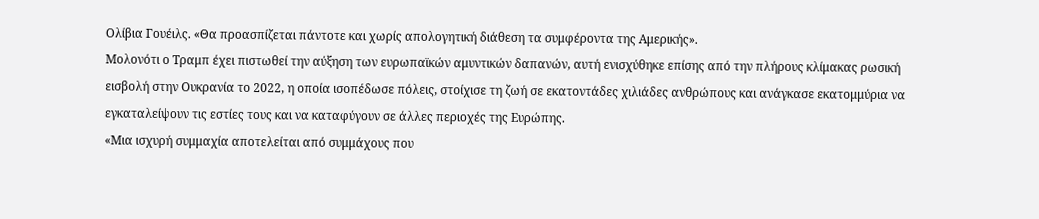Ολίβια Γουέιλς. «Θα προασπίζεται πάντοτε και χωρίς απολογητική διάθεση τα συμφέροντα της Αμερικής».
Μολονότι ο Τραμπ έχει πιστωθεί την αύξηση των ευρωπαϊκών αμυντικών δαπανών, αυτή ενισχύθηκε επίσης από την πλήρους κλίμακας ρωσική εισβολή στην Ουκρανία το 2022, η οποία ισοπέδωσε πόλεις, στοίχισε τη ζωή σε εκατοντάδες χιλιάδες ανθρώπους και ανάγκασε εκατομμύρια να εγκαταλείψουν τις εστίες τους και να καταφύγουν σε άλλες περιοχές της Ευρώπης.
«Μια ισχυρή συμμαχία αποτελείται από συμμάχους που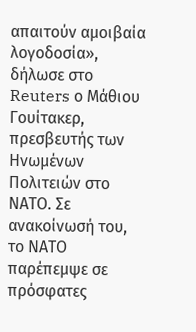απαιτούν αμοιβαία λογοδοσία», δήλωσε στο Reuters ο Μάθιου Γουίτακερ, πρεσβευτής των Ηνωμένων Πολιτειών στο ΝΑΤΟ. Σε ανακοίνωσή του, το ΝΑΤΟ παρέπεμψε σε πρόσφατες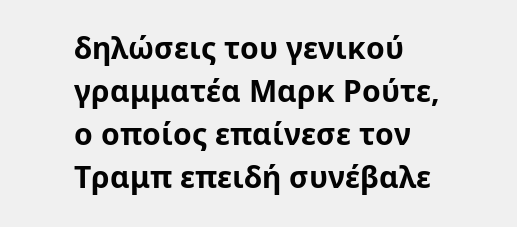δηλώσεις του γενικού γραμματέα Μαρκ Ρούτε, ο οποίος επαίνεσε τον Τραμπ επειδή συνέβαλε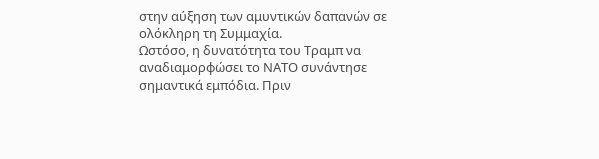στην αύξηση των αμυντικών δαπανών σε ολόκληρη τη Συμμαχία.
Ωστόσο, η δυνατότητα του Τραμπ να αναδιαμορφώσει το ΝΑΤΟ συνάντησε σημαντικά εμπόδια. Πριν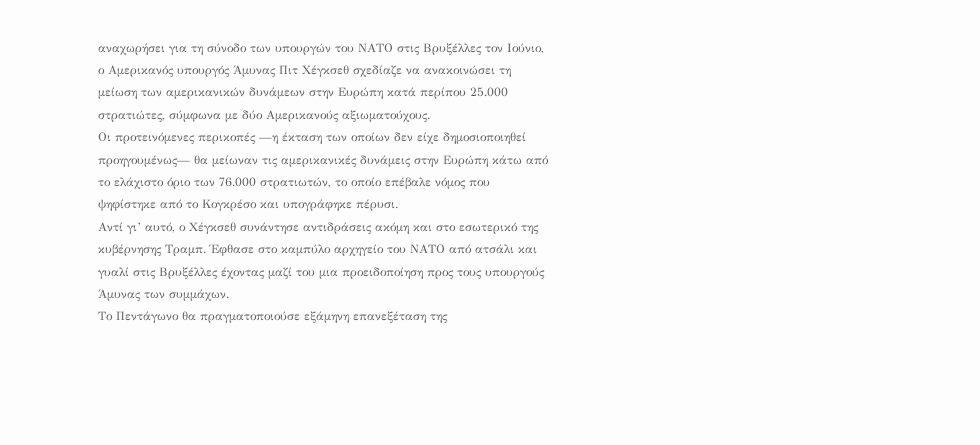αναχωρήσει για τη σύνοδο των υπουργών του ΝΑΤΟ στις Βρυξέλλες τον Ιούνιο, ο Αμερικανός υπουργός Άμυνας Πιτ Χέγκσεθ σχεδίαζε να ανακοινώσει τη μείωση των αμερικανικών δυνάμεων στην Ευρώπη κατά περίπου 25.000 στρατιώτες, σύμφωνα με δύο Αμερικανούς αξιωματούχους.
Οι προτεινόμενες περικοπές —η έκταση των οποίων δεν είχε δημοσιοποιηθεί προηγουμένως— θα μείωναν τις αμερικανικές δυνάμεις στην Ευρώπη κάτω από το ελάχιστο όριο των 76.000 στρατιωτών, το οποίο επέβαλε νόμος που ψηφίστηκε από το Κογκρέσο και υπογράφηκε πέρυσι.
Αντί γι’ αυτό, ο Χέγκσεθ συνάντησε αντιδράσεις ακόμη και στο εσωτερικό της κυβέρνησης Τραμπ. Έφθασε στο καμπύλο αρχηγείο του ΝΑΤΟ από ατσάλι και γυαλί στις Βρυξέλλες έχοντας μαζί του μια προειδοποίηση προς τους υπουργούς Άμυνας των συμμάχων.
Το Πεντάγωνο θα πραγματοποιούσε εξάμηνη επανεξέταση της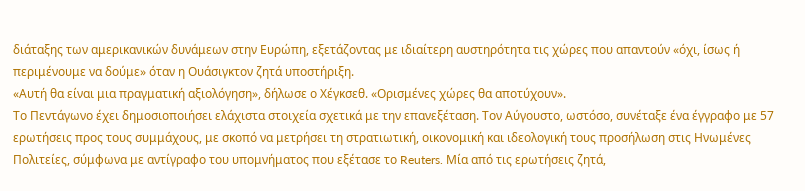διάταξης των αμερικανικών δυνάμεων στην Ευρώπη, εξετάζοντας με ιδιαίτερη αυστηρότητα τις χώρες που απαντούν «όχι, ίσως ή περιμένουμε να δούμε» όταν η Ουάσιγκτον ζητά υποστήριξη.
«Αυτή θα είναι μια πραγματική αξιολόγηση», δήλωσε ο Χέγκσεθ. «Ορισμένες χώρες θα αποτύχουν».
Το Πεντάγωνο έχει δημοσιοποιήσει ελάχιστα στοιχεία σχετικά με την επανεξέταση. Τον Αύγουστο, ωστόσο, συνέταξε ένα έγγραφο με 57 ερωτήσεις προς τους συμμάχους, με σκοπό να μετρήσει τη στρατιωτική, οικονομική και ιδεολογική τους προσήλωση στις Ηνωμένες Πολιτείες, σύμφωνα με αντίγραφο του υπομνήματος που εξέτασε το Reuters. Μία από τις ερωτήσεις ζητά,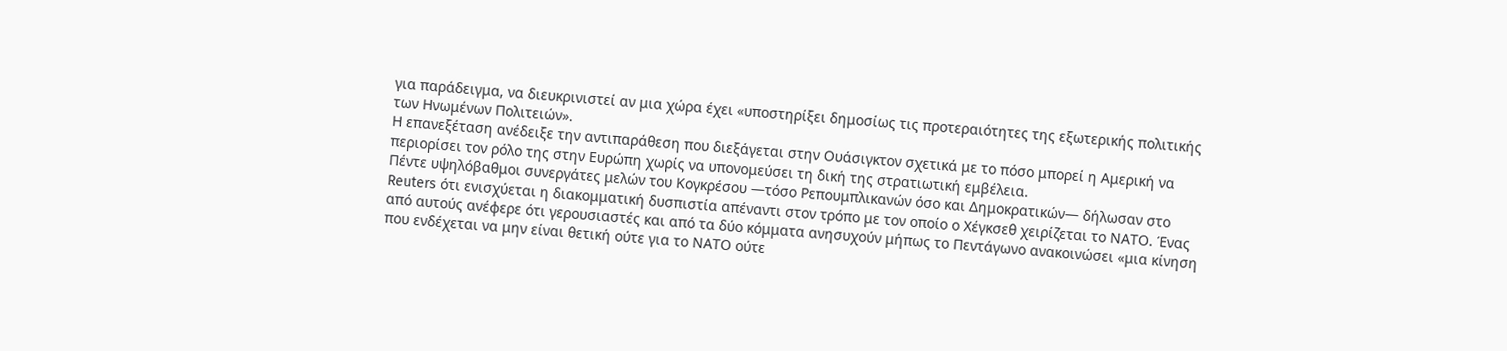για παράδειγμα, να διευκρινιστεί αν μια χώρα έχει «υποστηρίξει δημοσίως τις προτεραιότητες της εξωτερικής πολιτικής των Ηνωμένων Πολιτειών».
Η επανεξέταση ανέδειξε την αντιπαράθεση που διεξάγεται στην Ουάσιγκτον σχετικά με το πόσο μπορεί η Αμερική να περιορίσει τον ρόλο της στην Ευρώπη χωρίς να υπονομεύσει τη δική της στρατιωτική εμβέλεια.
Πέντε υψηλόβαθμοι συνεργάτες μελών του Κογκρέσου —τόσο Ρεπουμπλικανών όσο και Δημοκρατικών— δήλωσαν στο Reuters ότι ενισχύεται η διακομματική δυσπιστία απέναντι στον τρόπο με τον οποίο ο Χέγκσεθ χειρίζεται το ΝΑΤΟ. Ένας από αυτούς ανέφερε ότι γερουσιαστές και από τα δύο κόμματα ανησυχούν μήπως το Πεντάγωνο ανακοινώσει «μια κίνηση που ενδέχεται να μην είναι θετική ούτε για το ΝΑΤΟ ούτε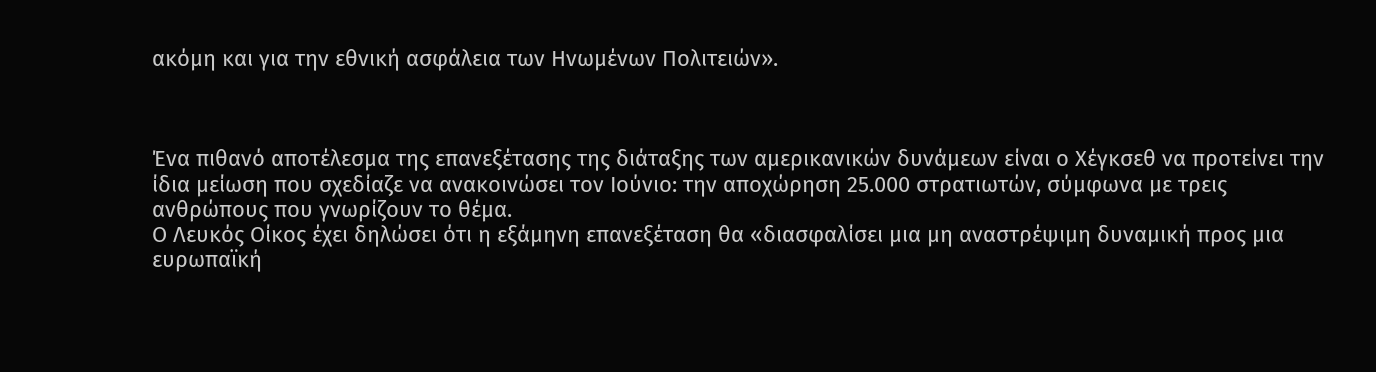ακόμη και για την εθνική ασφάλεια των Ηνωμένων Πολιτειών».



Ένα πιθανό αποτέλεσμα της επανεξέτασης της διάταξης των αμερικανικών δυνάμεων είναι ο Χέγκσεθ να προτείνει την ίδια μείωση που σχεδίαζε να ανακοινώσει τον Ιούνιο: την αποχώρηση 25.000 στρατιωτών, σύμφωνα με τρεις ανθρώπους που γνωρίζουν το θέμα.
Ο Λευκός Οίκος έχει δηλώσει ότι η εξάμηνη επανεξέταση θα «διασφαλίσει μια μη αναστρέψιμη δυναμική προς μια ευρωπαϊκή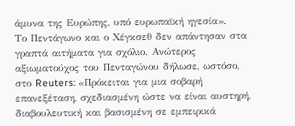άμυνα της Ευρώπης, υπό ευρωπαϊκή ηγεσία».
Το Πεντάγωνο και ο Χέγκσεθ δεν απάντησαν στα γραπτά αιτήματα για σχόλιο. Ανώτερος αξιωματούχος του Πενταγώνου δήλωσε, ωστόσο, στο Reuters: «Πρόκειται για μια σοβαρή επανεξέταση, σχεδιασμένη ώστε να είναι αυστηρή, διαβουλευτική και βασισμένη σε εμπειρικά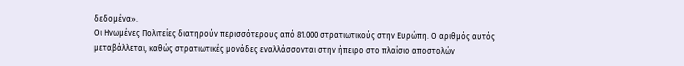δεδομένα».
Οι Ηνωμένες Πολιτείες διατηρούν περισσότερους από 81.000 στρατιωτικούς στην Ευρώπη. Ο αριθμός αυτός μεταβάλλεται, καθώς στρατιωτικές μονάδες εναλλάσσονται στην ήπειρο στο πλαίσιο αποστολών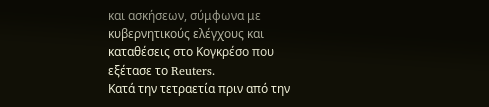και ασκήσεων, σύμφωνα με κυβερνητικούς ελέγχους και καταθέσεις στο Κογκρέσο που εξέτασε το Reuters.
Κατά την τετραετία πριν από την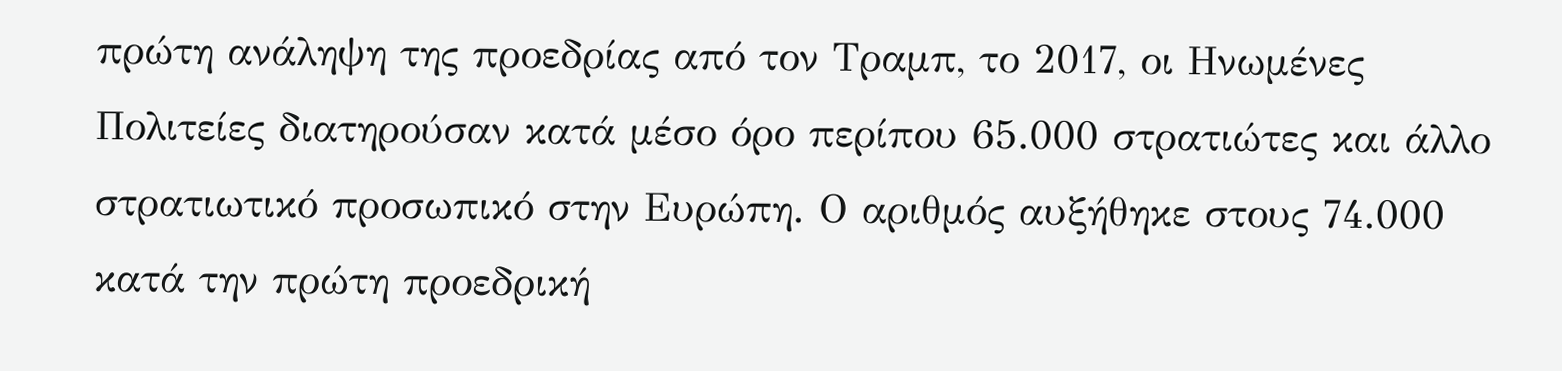πρώτη ανάληψη της προεδρίας από τον Τραμπ, το 2017, οι Ηνωμένες Πολιτείες διατηρούσαν κατά μέσο όρο περίπου 65.000 στρατιώτες και άλλο στρατιωτικό προσωπικό στην Ευρώπη. Ο αριθμός αυξήθηκε στους 74.000 κατά την πρώτη προεδρική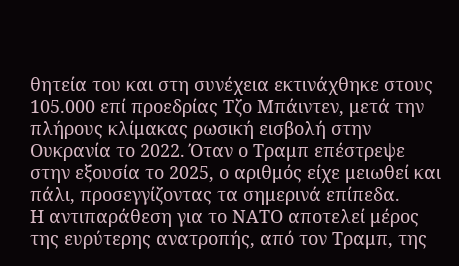θητεία του και στη συνέχεια εκτινάχθηκε στους 105.000 επί προεδρίας Τζο Μπάιντεν, μετά την πλήρους κλίμακας ρωσική εισβολή στην Ουκρανία το 2022. Όταν ο Τραμπ επέστρεψε στην εξουσία το 2025, ο αριθμός είχε μειωθεί και πάλι, προσεγγίζοντας τα σημερινά επίπεδα.
Η αντιπαράθεση για το ΝΑΤΟ αποτελεί μέρος της ευρύτερης ανατροπής, από τον Τραμπ, της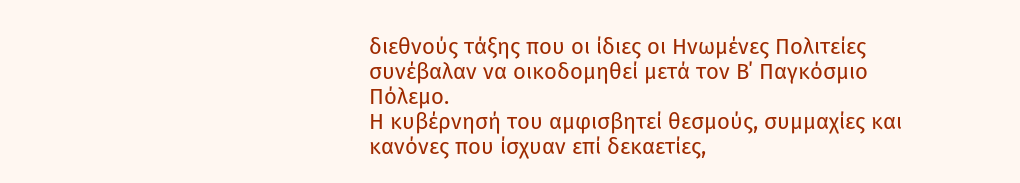διεθνούς τάξης που οι ίδιες οι Ηνωμένες Πολιτείες συνέβαλαν να οικοδομηθεί μετά τον Β΄ Παγκόσμιο Πόλεμο.
Η κυβέρνησή του αμφισβητεί θεσμούς, συμμαχίες και κανόνες που ίσχυαν επί δεκαετίες,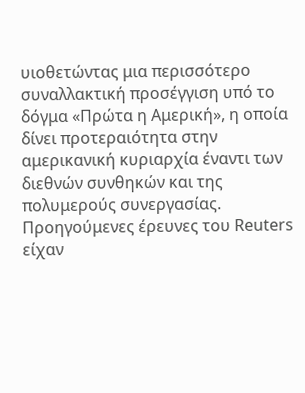υιοθετώντας μια περισσότερο συναλλακτική προσέγγιση υπό το δόγμα «Πρώτα η Αμερική», η οποία δίνει προτεραιότητα στην αμερικανική κυριαρχία έναντι των διεθνών συνθηκών και της πολυμερούς συνεργασίας.
Προηγούμενες έρευνες του Reuters είχαν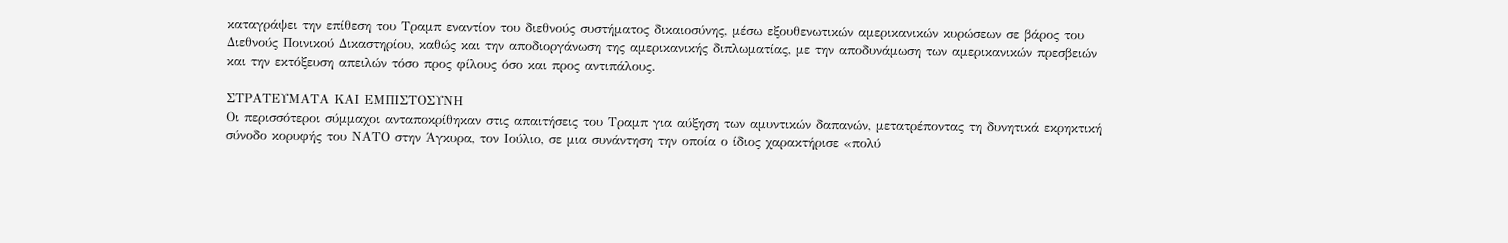καταγράψει την επίθεση του Τραμπ εναντίον του διεθνούς συστήματος δικαιοσύνης, μέσω εξουθενωτικών αμερικανικών κυρώσεων σε βάρος του Διεθνούς Ποινικού Δικαστηρίου, καθώς και την αποδιοργάνωση της αμερικανικής διπλωματίας, με την αποδυνάμωση των αμερικανικών πρεσβειών και την εκτόξευση απειλών τόσο προς φίλους όσο και προς αντιπάλους.

ΣΤΡΑΤΕΥΜΑΤΑ ΚΑΙ ΕΜΠΙΣΤΟΣΥΝΗ
Οι περισσότεροι σύμμαχοι ανταποκρίθηκαν στις απαιτήσεις του Τραμπ για αύξηση των αμυντικών δαπανών, μετατρέποντας τη δυνητικά εκρηκτική σύνοδο κορυφής του ΝΑΤΟ στην Άγκυρα, τον Ιούλιο, σε μια συνάντηση την οποία ο ίδιος χαρακτήρισε «πολύ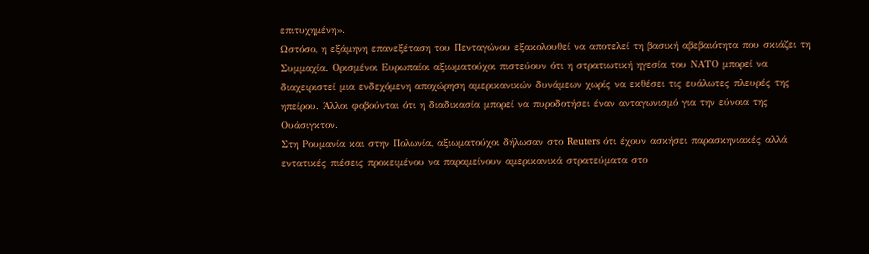επιτυχημένη».
Ωστόσο, η εξάμηνη επανεξέταση του Πενταγώνου εξακολουθεί να αποτελεί τη βασική αβεβαιότητα που σκιάζει τη Συμμαχία. Ορισμένοι Ευρωπαίοι αξιωματούχοι πιστεύουν ότι η στρατιωτική ηγεσία του ΝΑΤΟ μπορεί να διαχειριστεί μια ενδεχόμενη αποχώρηση αμερικανικών δυνάμεων χωρίς να εκθέσει τις ευάλωτες πλευρές της ηπείρου. Άλλοι φοβούνται ότι η διαδικασία μπορεί να πυροδοτήσει έναν ανταγωνισμό για την εύνοια της Ουάσιγκτον.
Στη Ρουμανία και στην Πολωνία, αξιωματούχοι δήλωσαν στο Reuters ότι έχουν ασκήσει παρασκηνιακές αλλά εντατικές πιέσεις προκειμένου να παραμείνουν αμερικανικά στρατεύματα στο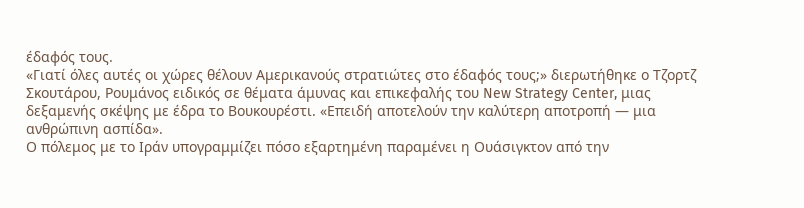έδαφός τους.
«Γιατί όλες αυτές οι χώρες θέλουν Αμερικανούς στρατιώτες στο έδαφός τους;» διερωτήθηκε ο Τζορτζ Σκουτάρου, Ρουμάνος ειδικός σε θέματα άμυνας και επικεφαλής του New Strategy Center, μιας δεξαμενής σκέψης με έδρα το Βουκουρέστι. «Επειδή αποτελούν την καλύτερη αποτροπή — μια ανθρώπινη ασπίδα».
Ο πόλεμος με το Ιράν υπογραμμίζει πόσο εξαρτημένη παραμένει η Ουάσιγκτον από την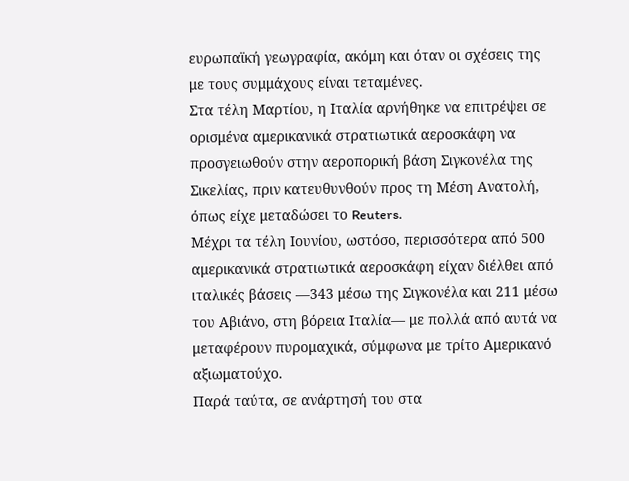ευρωπαϊκή γεωγραφία, ακόμη και όταν οι σχέσεις της με τους συμμάχους είναι τεταμένες.
Στα τέλη Μαρτίου, η Ιταλία αρνήθηκε να επιτρέψει σε ορισμένα αμερικανικά στρατιωτικά αεροσκάφη να προσγειωθούν στην αεροπορική βάση Σιγκονέλα της Σικελίας, πριν κατευθυνθούν προς τη Μέση Ανατολή, όπως είχε μεταδώσει το Reuters.
Μέχρι τα τέλη Ιουνίου, ωστόσο, περισσότερα από 500 αμερικανικά στρατιωτικά αεροσκάφη είχαν διέλθει από ιταλικές βάσεις —343 μέσω της Σιγκονέλα και 211 μέσω του Αβιάνο, στη βόρεια Ιταλία— με πολλά από αυτά να μεταφέρουν πυρομαχικά, σύμφωνα με τρίτο Αμερικανό αξιωματούχο.
Παρά ταύτα, σε ανάρτησή του στα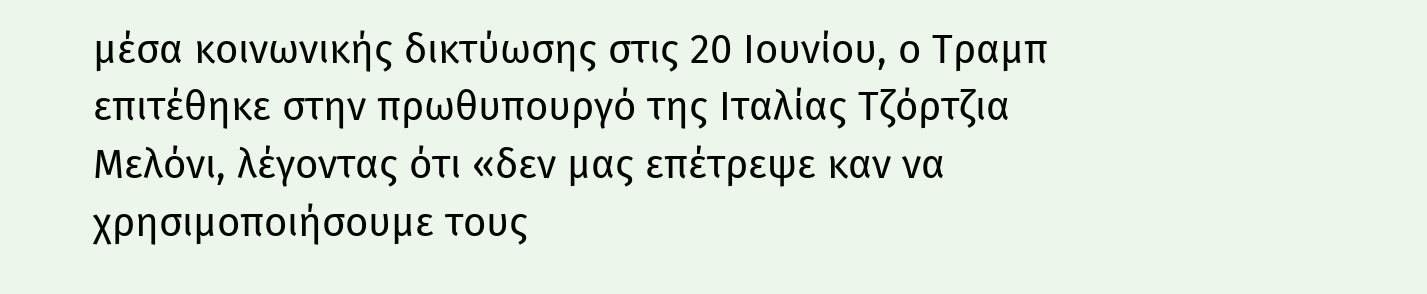μέσα κοινωνικής δικτύωσης στις 20 Ιουνίου, ο Τραμπ επιτέθηκε στην πρωθυπουργό της Ιταλίας Τζόρτζια Μελόνι, λέγοντας ότι «δεν μας επέτρεψε καν να χρησιμοποιήσουμε τους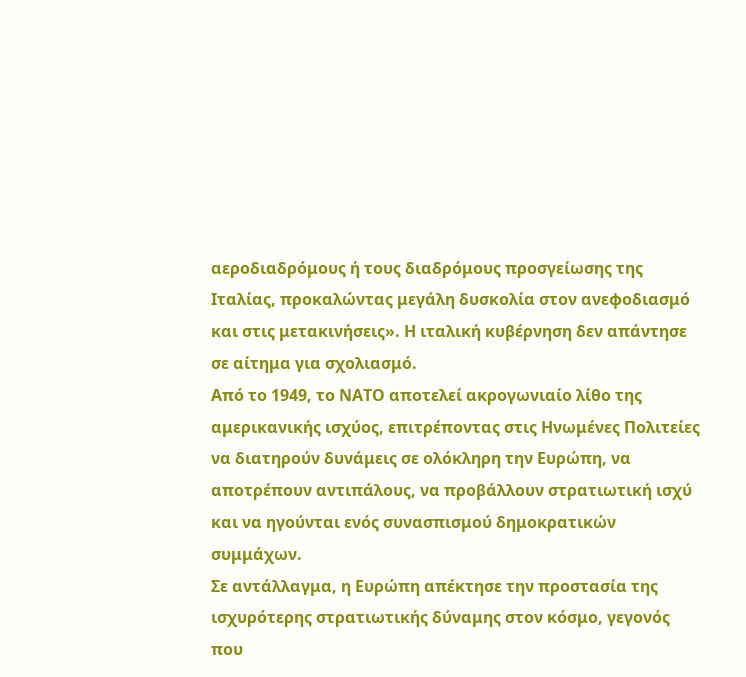αεροδιαδρόμους ή τους διαδρόμους προσγείωσης της Ιταλίας, προκαλώντας μεγάλη δυσκολία στον ανεφοδιασμό και στις μετακινήσεις». Η ιταλική κυβέρνηση δεν απάντησε σε αίτημα για σχολιασμό.
Από το 1949, το ΝΑΤΟ αποτελεί ακρογωνιαίο λίθο της αμερικανικής ισχύος, επιτρέποντας στις Ηνωμένες Πολιτείες να διατηρούν δυνάμεις σε ολόκληρη την Ευρώπη, να αποτρέπουν αντιπάλους, να προβάλλουν στρατιωτική ισχύ και να ηγούνται ενός συνασπισμού δημοκρατικών συμμάχων.
Σε αντάλλαγμα, η Ευρώπη απέκτησε την προστασία της ισχυρότερης στρατιωτικής δύναμης στον κόσμο, γεγονός που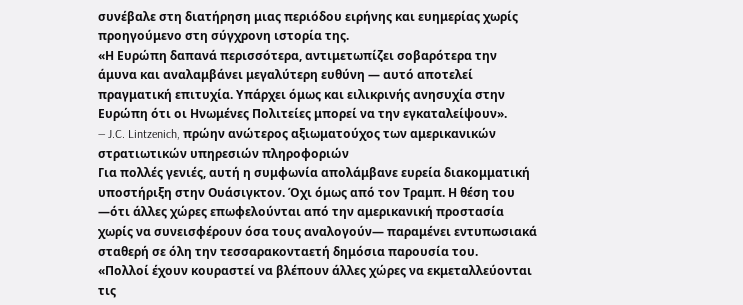συνέβαλε στη διατήρηση μιας περιόδου ειρήνης και ευημερίας χωρίς προηγούμενο στη σύγχρονη ιστορία της.
«Η Ευρώπη δαπανά περισσότερα, αντιμετωπίζει σοβαρότερα την άμυνα και αναλαμβάνει μεγαλύτερη ευθύνη — αυτό αποτελεί πραγματική επιτυχία. Υπάρχει όμως και ειλικρινής ανησυχία στην Ευρώπη ότι οι Ηνωμένες Πολιτείες μπορεί να την εγκαταλείψουν».
— J.C. Lintzenich, πρώην ανώτερος αξιωματούχος των αμερικανικών στρατιωτικών υπηρεσιών πληροφοριών
Για πολλές γενιές, αυτή η συμφωνία απολάμβανε ευρεία διακομματική υποστήριξη στην Ουάσιγκτον. Όχι όμως από τον Τραμπ. Η θέση του —ότι άλλες χώρες επωφελούνται από την αμερικανική προστασία χωρίς να συνεισφέρουν όσα τους αναλογούν— παραμένει εντυπωσιακά σταθερή σε όλη την τεσσαρακονταετή δημόσια παρουσία του.
«Πολλοί έχουν κουραστεί να βλέπουν άλλες χώρες να εκμεταλλεύονται τις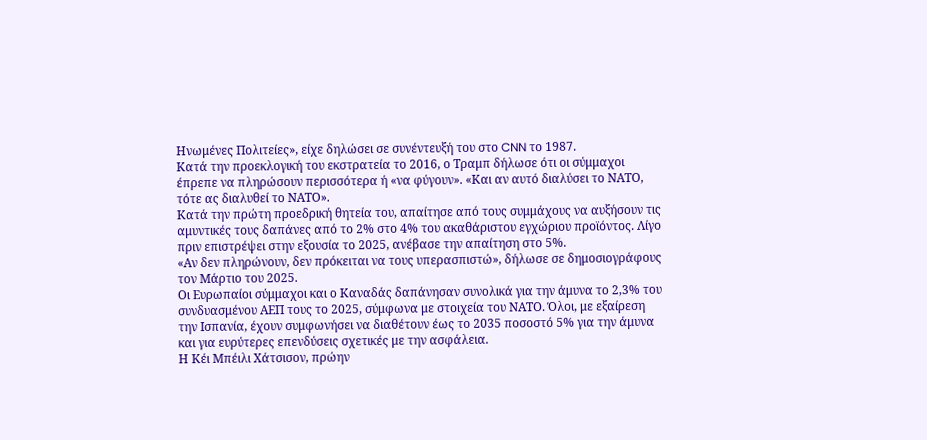Ηνωμένες Πολιτείες», είχε δηλώσει σε συνέντευξή του στο CNN το 1987.
Κατά την προεκλογική του εκστρατεία το 2016, ο Τραμπ δήλωσε ότι οι σύμμαχοι έπρεπε να πληρώσουν περισσότερα ή «να φύγουν». «Και αν αυτό διαλύσει το ΝΑΤΟ, τότε ας διαλυθεί το ΝΑΤΟ».
Κατά την πρώτη προεδρική θητεία του, απαίτησε από τους συμμάχους να αυξήσουν τις αμυντικές τους δαπάνες από το 2% στο 4% του ακαθάριστου εγχώριου προϊόντος. Λίγο πριν επιστρέψει στην εξουσία το 2025, ανέβασε την απαίτηση στο 5%.
«Αν δεν πληρώνουν, δεν πρόκειται να τους υπερασπιστώ», δήλωσε σε δημοσιογράφους τον Μάρτιο του 2025.
Οι Ευρωπαίοι σύμμαχοι και ο Καναδάς δαπάνησαν συνολικά για την άμυνα το 2,3% του συνδυασμένου ΑΕΠ τους το 2025, σύμφωνα με στοιχεία του ΝΑΤΟ. Όλοι, με εξαίρεση την Ισπανία, έχουν συμφωνήσει να διαθέτουν έως το 2035 ποσοστό 5% για την άμυνα και για ευρύτερες επενδύσεις σχετικές με την ασφάλεια.
Η Κέι Μπέιλι Χάτσισον, πρώην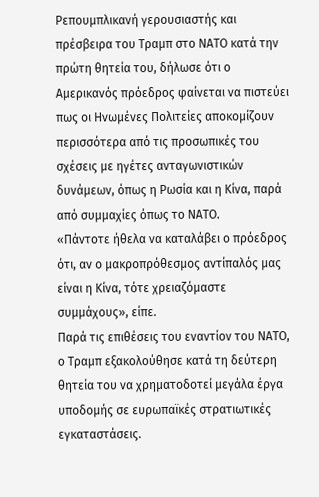Ρεπουμπλικανή γερουσιαστής και πρέσβειρα του Τραμπ στο ΝΑΤΟ κατά την πρώτη θητεία του, δήλωσε ότι ο Αμερικανός πρόεδρος φαίνεται να πιστεύει πως οι Ηνωμένες Πολιτείες αποκομίζουν περισσότερα από τις προσωπικές του σχέσεις με ηγέτες ανταγωνιστικών δυνάμεων, όπως η Ρωσία και η Κίνα, παρά από συμμαχίες όπως το ΝΑΤΟ.
«Πάντοτε ήθελα να καταλάβει ο πρόεδρος ότι, αν ο μακροπρόθεσμος αντίπαλός μας είναι η Κίνα, τότε χρειαζόμαστε συμμάχους», είπε.
Παρά τις επιθέσεις του εναντίον του ΝΑΤΟ, ο Τραμπ εξακολούθησε κατά τη δεύτερη θητεία του να χρηματοδοτεί μεγάλα έργα υποδομής σε ευρωπαϊκές στρατιωτικές εγκαταστάσεις.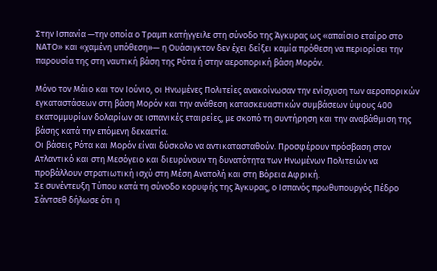Στην Ισπανία —την οποία ο Τραμπ κατήγγειλε στη σύνοδο της Άγκυρας ως «απαίσιο εταίρο στο ΝΑΤΟ» και «χαμένη υπόθεση»— η Ουάσιγκτον δεν έχει δείξει καμία πρόθεση να περιορίσει την παρουσία της στη ναυτική βάση της Ρότα ή στην αεροπορική βάση Μορόν.

Μόνο τον Μάιο και τον Ιούνιο, οι Ηνωμένες Πολιτείες ανακοίνωσαν την ενίσχυση των αεροπορικών εγκαταστάσεων στη βάση Μορόν και την ανάθεση κατασκευαστικών συμβάσεων ύψους 400 εκατομμυρίων δολαρίων σε ισπανικές εταιρείες, με σκοπό τη συντήρηση και την αναβάθμιση της βάσης κατά την επόμενη δεκαετία.
Οι βάσεις Ρότα και Μορόν είναι δύσκολο να αντικατασταθούν. Προσφέρουν πρόσβαση στον Ατλαντικό και στη Μεσόγειο και διευρύνουν τη δυνατότητα των Ηνωμένων Πολιτειών να προβάλλουν στρατιωτική ισχύ στη Μέση Ανατολή και στη Βόρεια Αφρική.
Σε συνέντευξη Τύπου κατά τη σύνοδο κορυφής της Άγκυρας, ο Ισπανός πρωθυπουργός Πέδρο Σάντσεθ δήλωσε ότι η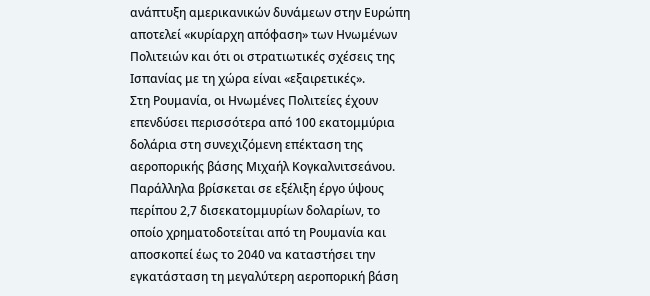ανάπτυξη αμερικανικών δυνάμεων στην Ευρώπη αποτελεί «κυρίαρχη απόφαση» των Ηνωμένων Πολιτειών και ότι οι στρατιωτικές σχέσεις της Ισπανίας με τη χώρα είναι «εξαιρετικές».
Στη Ρουμανία, οι Ηνωμένες Πολιτείες έχουν επενδύσει περισσότερα από 100 εκατομμύρια δολάρια στη συνεχιζόμενη επέκταση της αεροπορικής βάσης Μιχαήλ Κογκαλνιτσεάνου. Παράλληλα βρίσκεται σε εξέλιξη έργο ύψους περίπου 2,7 δισεκατομμυρίων δολαρίων, το οποίο χρηματοδοτείται από τη Ρουμανία και αποσκοπεί έως το 2040 να καταστήσει την εγκατάσταση τη μεγαλύτερη αεροπορική βάση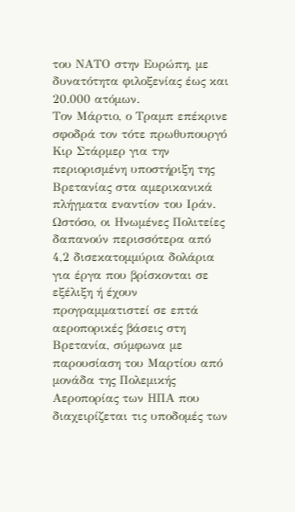του ΝΑΤΟ στην Ευρώπη, με δυνατότητα φιλοξενίας έως και 20.000 ατόμων.
Τον Μάρτιο, ο Τραμπ επέκρινε σφοδρά τον τότε πρωθυπουργό Κιρ Στάρμερ για την περιορισμένη υποστήριξη της Βρετανίας στα αμερικανικά πλήγματα εναντίον του Ιράν. Ωστόσο, οι Ηνωμένες Πολιτείες δαπανούν περισσότερα από 4,2 δισεκατομμύρια δολάρια για έργα που βρίσκονται σε εξέλιξη ή έχουν προγραμματιστεί σε επτά αεροπορικές βάσεις στη Βρετανία, σύμφωνα με παρουσίαση του Μαρτίου από μονάδα της Πολεμικής Αεροπορίας των ΗΠΑ που διαχειρίζεται τις υποδομές των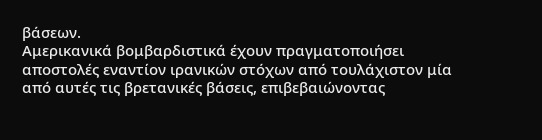βάσεων.
Αμερικανικά βομβαρδιστικά έχουν πραγματοποιήσει αποστολές εναντίον ιρανικών στόχων από τουλάχιστον μία από αυτές τις βρετανικές βάσεις, επιβεβαιώνοντας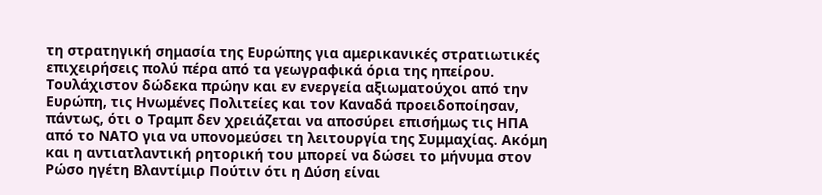τη στρατηγική σημασία της Ευρώπης για αμερικανικές στρατιωτικές επιχειρήσεις πολύ πέρα από τα γεωγραφικά όρια της ηπείρου.
Τουλάχιστον δώδεκα πρώην και εν ενεργεία αξιωματούχοι από την Ευρώπη, τις Ηνωμένες Πολιτείες και τον Καναδά προειδοποίησαν, πάντως, ότι ο Τραμπ δεν χρειάζεται να αποσύρει επισήμως τις ΗΠΑ από το ΝΑΤΟ για να υπονομεύσει τη λειτουργία της Συμμαχίας. Ακόμη και η αντιατλαντική ρητορική του μπορεί να δώσει το μήνυμα στον Ρώσο ηγέτη Βλαντίμιρ Πούτιν ότι η Δύση είναι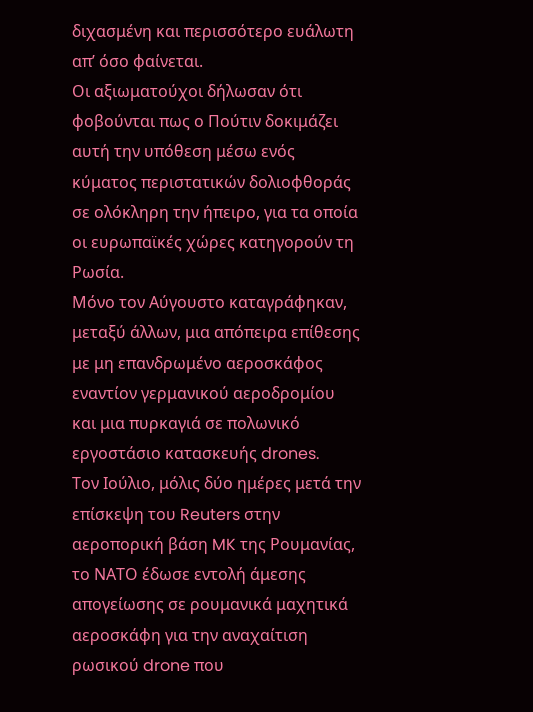διχασμένη και περισσότερο ευάλωτη απ’ όσο φαίνεται.
Οι αξιωματούχοι δήλωσαν ότι φοβούνται πως ο Πούτιν δοκιμάζει αυτή την υπόθεση μέσω ενός κύματος περιστατικών δολιοφθοράς σε ολόκληρη την ήπειρο, για τα οποία οι ευρωπαϊκές χώρες κατηγορούν τη Ρωσία.
Μόνο τον Αύγουστο καταγράφηκαν, μεταξύ άλλων, μια απόπειρα επίθεσης με μη επανδρωμένο αεροσκάφος εναντίον γερμανικού αεροδρομίου και μια πυρκαγιά σε πολωνικό εργοστάσιο κατασκευής drones.
Τον Ιούλιο, μόλις δύο ημέρες μετά την επίσκεψη του Reuters στην αεροπορική βάση MK της Ρουμανίας, το ΝΑΤΟ έδωσε εντολή άμεσης απογείωσης σε ρουμανικά μαχητικά αεροσκάφη για την αναχαίτιση ρωσικού drone που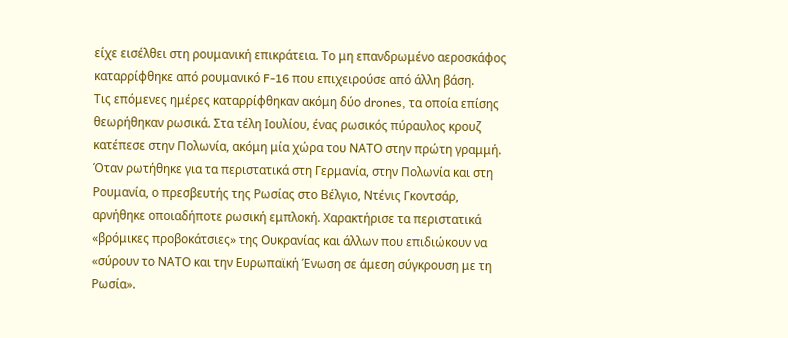είχε εισέλθει στη ρουμανική επικράτεια. Το μη επανδρωμένο αεροσκάφος καταρρίφθηκε από ρουμανικό F-16 που επιχειρούσε από άλλη βάση.
Τις επόμενες ημέρες καταρρίφθηκαν ακόμη δύο drones, τα οποία επίσης θεωρήθηκαν ρωσικά. Στα τέλη Ιουλίου, ένας ρωσικός πύραυλος κρουζ κατέπεσε στην Πολωνία, ακόμη μία χώρα του ΝΑΤΟ στην πρώτη γραμμή.
Όταν ρωτήθηκε για τα περιστατικά στη Γερμανία, στην Πολωνία και στη Ρουμανία, ο πρεσβευτής της Ρωσίας στο Βέλγιο, Ντένις Γκοντσάρ, αρνήθηκε οποιαδήποτε ρωσική εμπλοκή. Χαρακτήρισε τα περιστατικά «βρόμικες προβοκάτσιες» της Ουκρανίας και άλλων που επιδιώκουν να «σύρουν το ΝΑΤΟ και την Ευρωπαϊκή Ένωση σε άμεση σύγκρουση με τη Ρωσία».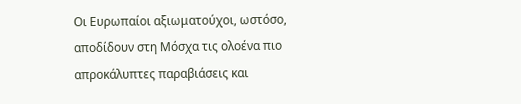Οι Ευρωπαίοι αξιωματούχοι, ωστόσο, αποδίδουν στη Μόσχα τις ολοένα πιο απροκάλυπτες παραβιάσεις και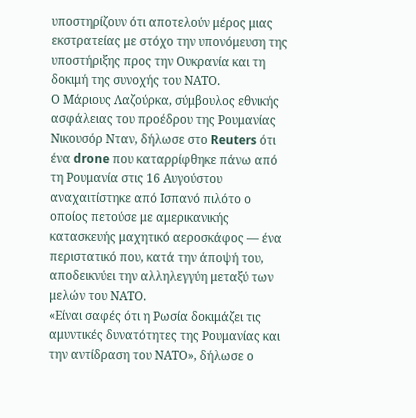υποστηρίζουν ότι αποτελούν μέρος μιας εκστρατείας με στόχο την υπονόμευση της υποστήριξης προς την Ουκρανία και τη δοκιμή της συνοχής του ΝΑΤΟ.
Ο Μάριους Λαζούρκα, σύμβουλος εθνικής ασφάλειας του προέδρου της Ρουμανίας Νικουσόρ Νταν, δήλωσε στο Reuters ότι ένα drone που καταρρίφθηκε πάνω από τη Ρουμανία στις 16 Αυγούστου αναχαιτίστηκε από Ισπανό πιλότο ο οποίος πετούσε με αμερικανικής κατασκευής μαχητικό αεροσκάφος — ένα περιστατικό που, κατά την άποψή του, αποδεικνύει την αλληλεγγύη μεταξύ των μελών του ΝΑΤΟ.
«Είναι σαφές ότι η Ρωσία δοκιμάζει τις αμυντικές δυνατότητες της Ρουμανίας και την αντίδραση του ΝΑΤΟ», δήλωσε ο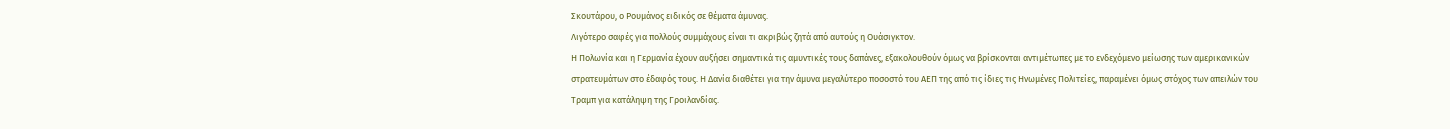Σκουτάρου, ο Ρουμάνος ειδικός σε θέματα άμυνας.
Λιγότερο σαφές για πολλούς συμμάχους είναι τι ακριβώς ζητά από αυτούς η Ουάσιγκτον.
Η Πολωνία και η Γερμανία έχουν αυξήσει σημαντικά τις αμυντικές τους δαπάνες, εξακολουθούν όμως να βρίσκονται αντιμέτωπες με το ενδεχόμενο μείωσης των αμερικανικών στρατευμάτων στο έδαφός τους. Η Δανία διαθέτει για την άμυνα μεγαλύτερο ποσοστό του ΑΕΠ της από τις ίδιες τις Ηνωμένες Πολιτείες, παραμένει όμως στόχος των απειλών του Τραμπ για κατάληψη της Γροιλανδίας.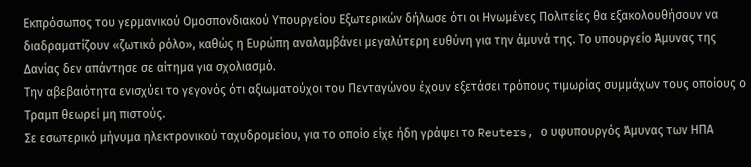Εκπρόσωπος του γερμανικού Ομοσπονδιακού Υπουργείου Εξωτερικών δήλωσε ότι οι Ηνωμένες Πολιτείες θα εξακολουθήσουν να διαδραματίζουν «ζωτικό ρόλο», καθώς η Ευρώπη αναλαμβάνει μεγαλύτερη ευθύνη για την άμυνά της. Το υπουργείο Άμυνας της Δανίας δεν απάντησε σε αίτημα για σχολιασμό.
Την αβεβαιότητα ενισχύει το γεγονός ότι αξιωματούχοι του Πενταγώνου έχουν εξετάσει τρόπους τιμωρίας συμμάχων τους οποίους ο Τραμπ θεωρεί μη πιστούς.
Σε εσωτερικό μήνυμα ηλεκτρονικού ταχυδρομείου, για το οποίο είχε ήδη γράψει το Reuters, ο υφυπουργός Άμυνας των ΗΠΑ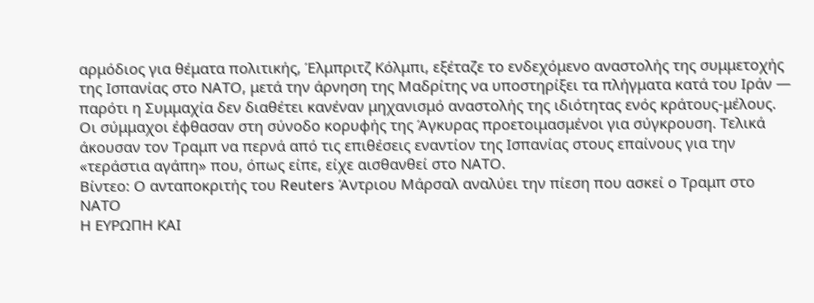αρμόδιος για θέματα πολιτικής, Έλμπριτζ Κόλμπι, εξέταζε το ενδεχόμενο αναστολής της συμμετοχής της Ισπανίας στο ΝΑΤΟ, μετά την άρνηση της Μαδρίτης να υποστηρίξει τα πλήγματα κατά του Ιράν — παρότι η Συμμαχία δεν διαθέτει κανέναν μηχανισμό αναστολής της ιδιότητας ενός κράτους-μέλους.
Οι σύμμαχοι έφθασαν στη σύνοδο κορυφής της Άγκυρας προετοιμασμένοι για σύγκρουση. Τελικά άκουσαν τον Τραμπ να περνά από τις επιθέσεις εναντίον της Ισπανίας στους επαίνους για την «τεράστια αγάπη» που, όπως είπε, είχε αισθανθεί στο ΝΑΤΟ.
Βίντεο: Ο ανταποκριτής του Reuters Άντριου Μάρσαλ αναλύει την πίεση που ασκεί ο Τραμπ στο ΝΑΤΟ
Η ΕΥΡΩΠΗ ΚΑΙ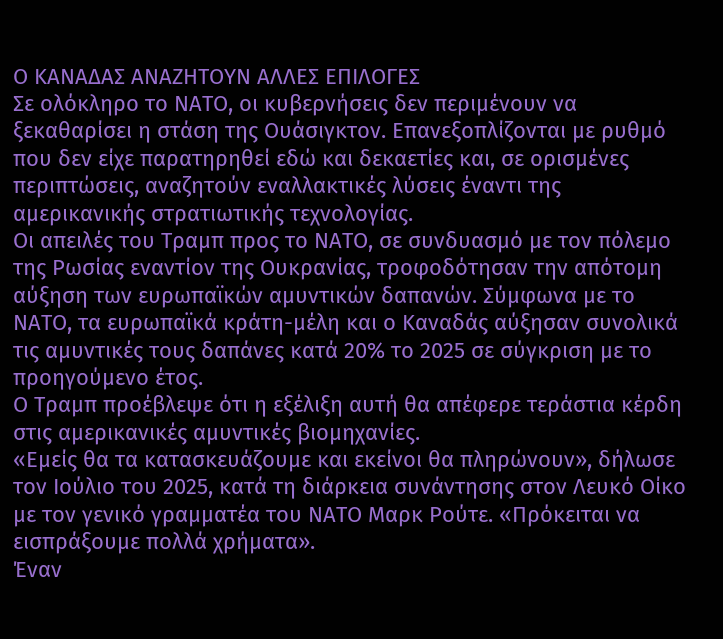Ο ΚΑΝΑΔΑΣ ΑΝΑΖΗΤΟΥΝ ΑΛΛΕΣ ΕΠΙΛΟΓΕΣ
Σε ολόκληρο το ΝΑΤΟ, οι κυβερνήσεις δεν περιμένουν να ξεκαθαρίσει η στάση της Ουάσιγκτον. Επανεξοπλίζονται με ρυθμό που δεν είχε παρατηρηθεί εδώ και δεκαετίες και, σε ορισμένες περιπτώσεις, αναζητούν εναλλακτικές λύσεις έναντι της αμερικανικής στρατιωτικής τεχνολογίας.
Οι απειλές του Τραμπ προς το ΝΑΤΟ, σε συνδυασμό με τον πόλεμο της Ρωσίας εναντίον της Ουκρανίας, τροφοδότησαν την απότομη αύξηση των ευρωπαϊκών αμυντικών δαπανών. Σύμφωνα με το ΝΑΤΟ, τα ευρωπαϊκά κράτη-μέλη και ο Καναδάς αύξησαν συνολικά τις αμυντικές τους δαπάνες κατά 20% το 2025 σε σύγκριση με το προηγούμενο έτος.
Ο Τραμπ προέβλεψε ότι η εξέλιξη αυτή θα απέφερε τεράστια κέρδη στις αμερικανικές αμυντικές βιομηχανίες.
«Εμείς θα τα κατασκευάζουμε και εκείνοι θα πληρώνουν», δήλωσε τον Ιούλιο του 2025, κατά τη διάρκεια συνάντησης στον Λευκό Οίκο με τον γενικό γραμματέα του ΝΑΤΟ Μαρκ Ρούτε. «Πρόκειται να εισπράξουμε πολλά χρήματα».
Έναν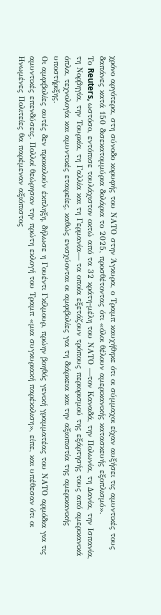χρόνο αργότερα, στη σύνοδο κορυφής του ΝΑΤΟ στην Άγκυρα, ο Τραμπ καυχήθηκε ότι οι σύμμαχοι είχαν αυξήσει τις αμυντικές τους δαπάνες κατά 150 δισεκατομμύρια δολάρια το 2025, προσθέτοντας ότι «όλοι θέλουν αμερικανικής κατασκευής εξοπλισμό».
Το Reuters, ωστόσο, εντόπισε τουλάχιστον οκτώ από τα 32 κράτη-μέλη του ΝΑΤΟ —τον Καναδά, την Πολωνία, τη Δανία, την Ισπανία, τη Νορβηγία, την Τουρκία, τη Γαλλία και τη Γερμανία— τα οποία εξετάζουν τρόπους περιορισμού της εξάρτησής τους από αμερικανικά όπλα, τεχνολογία και αμυντικές εταιρείες, καθώς ενισχύονται οι αμφιβολίες για τη διάρκεια και την αξιοπιστία της αμερικανικής υποστήριξης.
Οι αμφιβολίες αυτές δεν προκαλούν έκπληξη, δήλωσε η Γουέντι Γκίλμουρ, πρώην βοηθός γενική γραμματέας του ΝΑΤΟ αρμόδια για τις αμυντικές επενδύσεις. Πολλοί θεώρησαν την πρώτη εκλογή του Τραμπ «μια συγκυριακή παρέκκλιση», είπε, και υπέθεσαν ότι οι Ηνωμένες Πολιτείες θα παρέμεναν αξιόπιστος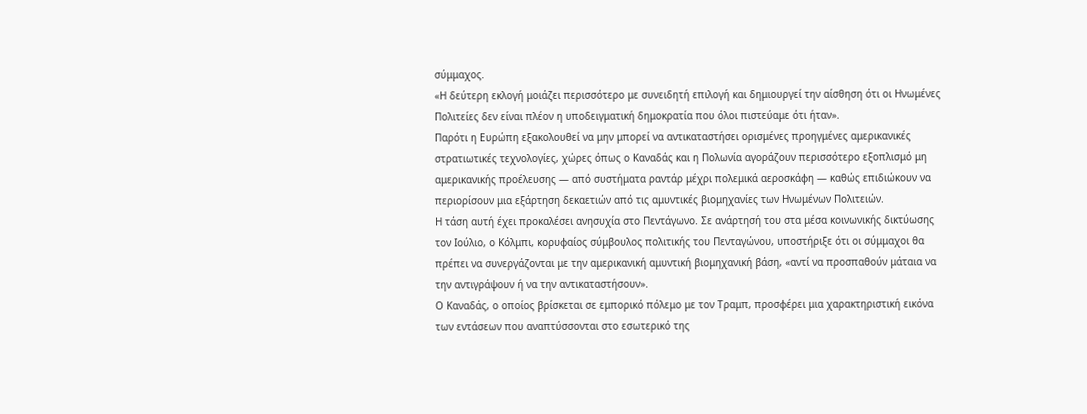σύμμαχος.
«Η δεύτερη εκλογή μοιάζει περισσότερο με συνειδητή επιλογή και δημιουργεί την αίσθηση ότι οι Ηνωμένες Πολιτείες δεν είναι πλέον η υποδειγματική δημοκρατία που όλοι πιστεύαμε ότι ήταν».
Παρότι η Ευρώπη εξακολουθεί να μην μπορεί να αντικαταστήσει ορισμένες προηγμένες αμερικανικές στρατιωτικές τεχνολογίες, χώρες όπως ο Καναδάς και η Πολωνία αγοράζουν περισσότερο εξοπλισμό μη αμερικανικής προέλευσης — από συστήματα ραντάρ μέχρι πολεμικά αεροσκάφη — καθώς επιδιώκουν να περιορίσουν μια εξάρτηση δεκαετιών από τις αμυντικές βιομηχανίες των Ηνωμένων Πολιτειών.
Η τάση αυτή έχει προκαλέσει ανησυχία στο Πεντάγωνο. Σε ανάρτησή του στα μέσα κοινωνικής δικτύωσης τον Ιούλιο, ο Κόλμπι, κορυφαίος σύμβουλος πολιτικής του Πενταγώνου, υποστήριξε ότι οι σύμμαχοι θα πρέπει να συνεργάζονται με την αμερικανική αμυντική βιομηχανική βάση, «αντί να προσπαθούν μάταια να την αντιγράψουν ή να την αντικαταστήσουν».
Ο Καναδάς, ο οποίος βρίσκεται σε εμπορικό πόλεμο με τον Τραμπ, προσφέρει μια χαρακτηριστική εικόνα των εντάσεων που αναπτύσσονται στο εσωτερικό της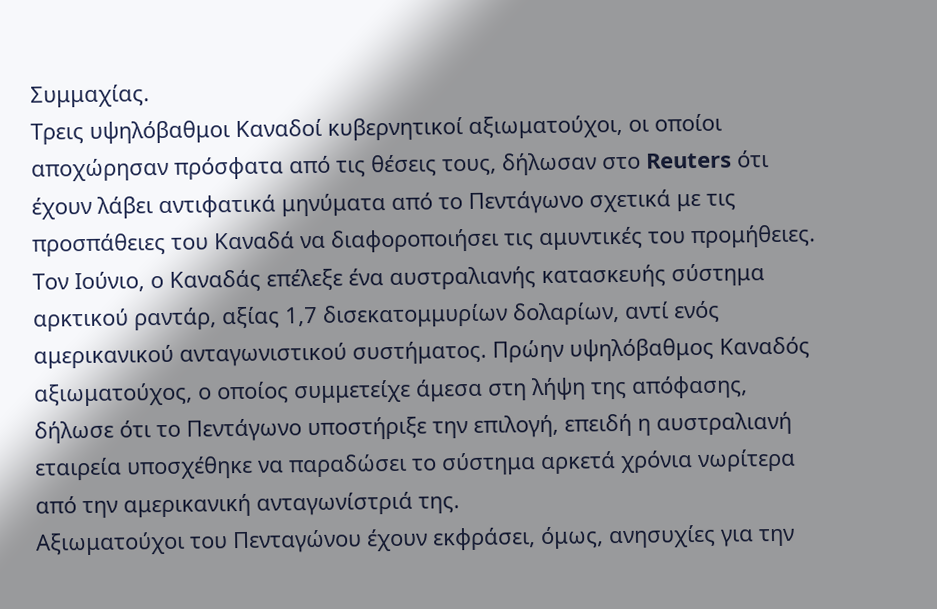Συμμαχίας.
Τρεις υψηλόβαθμοι Καναδοί κυβερνητικοί αξιωματούχοι, οι οποίοι αποχώρησαν πρόσφατα από τις θέσεις τους, δήλωσαν στο Reuters ότι έχουν λάβει αντιφατικά μηνύματα από το Πεντάγωνο σχετικά με τις προσπάθειες του Καναδά να διαφοροποιήσει τις αμυντικές του προμήθειες.
Τον Ιούνιο, ο Καναδάς επέλεξε ένα αυστραλιανής κατασκευής σύστημα αρκτικού ραντάρ, αξίας 1,7 δισεκατομμυρίων δολαρίων, αντί ενός αμερικανικού ανταγωνιστικού συστήματος. Πρώην υψηλόβαθμος Καναδός αξιωματούχος, ο οποίος συμμετείχε άμεσα στη λήψη της απόφασης, δήλωσε ότι το Πεντάγωνο υποστήριξε την επιλογή, επειδή η αυστραλιανή εταιρεία υποσχέθηκε να παραδώσει το σύστημα αρκετά χρόνια νωρίτερα από την αμερικανική ανταγωνίστριά της.
Αξιωματούχοι του Πενταγώνου έχουν εκφράσει, όμως, ανησυχίες για την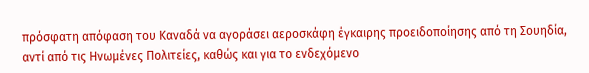πρόσφατη απόφαση του Καναδά να αγοράσει αεροσκάφη έγκαιρης προειδοποίησης από τη Σουηδία, αντί από τις Ηνωμένες Πολιτείες, καθώς και για το ενδεχόμενο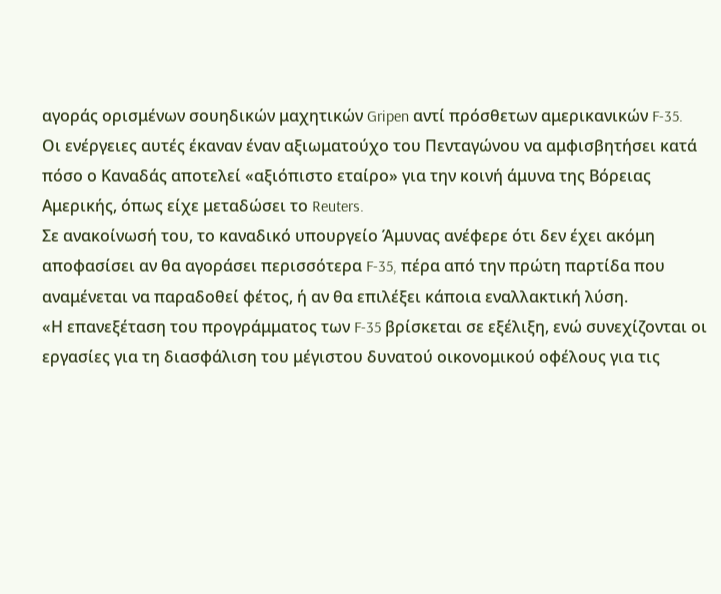αγοράς ορισμένων σουηδικών μαχητικών Gripen αντί πρόσθετων αμερικανικών F-35.
Οι ενέργειες αυτές έκαναν έναν αξιωματούχο του Πενταγώνου να αμφισβητήσει κατά πόσο ο Καναδάς αποτελεί «αξιόπιστο εταίρο» για την κοινή άμυνα της Βόρειας Αμερικής, όπως είχε μεταδώσει το Reuters.
Σε ανακοίνωσή του, το καναδικό υπουργείο Άμυνας ανέφερε ότι δεν έχει ακόμη αποφασίσει αν θα αγοράσει περισσότερα F-35, πέρα από την πρώτη παρτίδα που αναμένεται να παραδοθεί φέτος, ή αν θα επιλέξει κάποια εναλλακτική λύση.
«Η επανεξέταση του προγράμματος των F-35 βρίσκεται σε εξέλιξη, ενώ συνεχίζονται οι εργασίες για τη διασφάλιση του μέγιστου δυνατού οικονομικού οφέλους για τις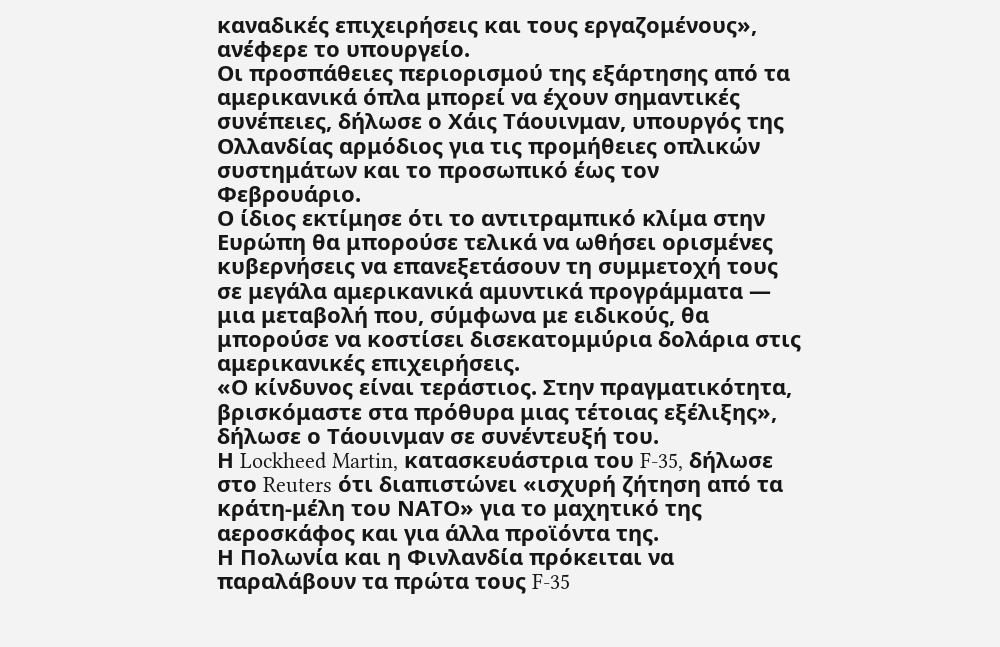καναδικές επιχειρήσεις και τους εργαζομένους», ανέφερε το υπουργείο.
Οι προσπάθειες περιορισμού της εξάρτησης από τα αμερικανικά όπλα μπορεί να έχουν σημαντικές συνέπειες, δήλωσε ο Χάις Τάουινμαν, υπουργός της Ολλανδίας αρμόδιος για τις προμήθειες οπλικών συστημάτων και το προσωπικό έως τον Φεβρουάριο.
Ο ίδιος εκτίμησε ότι το αντιτραμπικό κλίμα στην Ευρώπη θα μπορούσε τελικά να ωθήσει ορισμένες κυβερνήσεις να επανεξετάσουν τη συμμετοχή τους σε μεγάλα αμερικανικά αμυντικά προγράμματα — μια μεταβολή που, σύμφωνα με ειδικούς, θα μπορούσε να κοστίσει δισεκατομμύρια δολάρια στις αμερικανικές επιχειρήσεις.
«Ο κίνδυνος είναι τεράστιος. Στην πραγματικότητα, βρισκόμαστε στα πρόθυρα μιας τέτοιας εξέλιξης», δήλωσε ο Τάουινμαν σε συνέντευξή του.
Η Lockheed Martin, κατασκευάστρια του F-35, δήλωσε στο Reuters ότι διαπιστώνει «ισχυρή ζήτηση από τα κράτη-μέλη του ΝΑΤΟ» για το μαχητικό της αεροσκάφος και για άλλα προϊόντα της.
Η Πολωνία και η Φινλανδία πρόκειται να παραλάβουν τα πρώτα τους F-35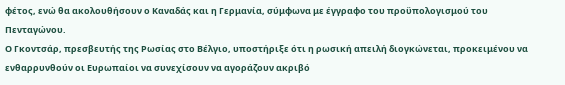φέτος, ενώ θα ακολουθήσουν ο Καναδάς και η Γερμανία, σύμφωνα με έγγραφο του προϋπολογισμού του Πενταγώνου.
Ο Γκοντσάρ, πρεσβευτής της Ρωσίας στο Βέλγιο, υποστήριξε ότι η ρωσική απειλή διογκώνεται, προκειμένου να ενθαρρυνθούν οι Ευρωπαίοι να συνεχίσουν να αγοράζουν ακριβό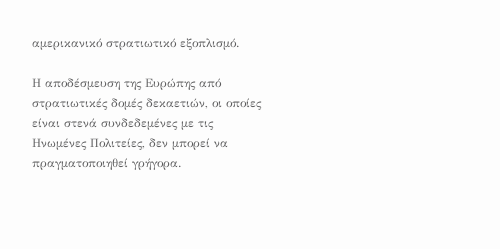αμερικανικό στρατιωτικό εξοπλισμό.

Η αποδέσμευση της Ευρώπης από στρατιωτικές δομές δεκαετιών, οι οποίες είναι στενά συνδεδεμένες με τις Ηνωμένες Πολιτείες, δεν μπορεί να πραγματοποιηθεί γρήγορα.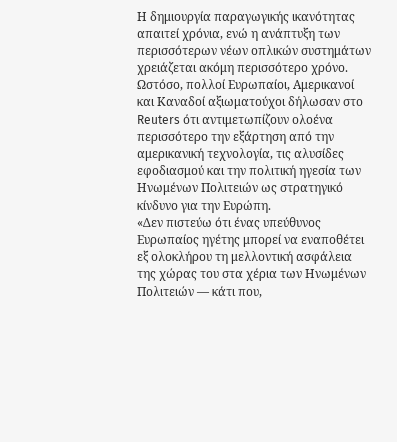Η δημιουργία παραγωγικής ικανότητας απαιτεί χρόνια, ενώ η ανάπτυξη των περισσότερων νέων οπλικών συστημάτων χρειάζεται ακόμη περισσότερο χρόνο.
Ωστόσο, πολλοί Ευρωπαίοι, Αμερικανοί και Καναδοί αξιωματούχοι δήλωσαν στο Reuters ότι αντιμετωπίζουν ολοένα περισσότερο την εξάρτηση από την αμερικανική τεχνολογία, τις αλυσίδες εφοδιασμού και την πολιτική ηγεσία των Ηνωμένων Πολιτειών ως στρατηγικό κίνδυνο για την Ευρώπη.
«Δεν πιστεύω ότι ένας υπεύθυνος Ευρωπαίος ηγέτης μπορεί να εναποθέτει εξ ολοκλήρου τη μελλοντική ασφάλεια της χώρας του στα χέρια των Ηνωμένων Πολιτειών — κάτι που,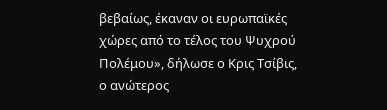βεβαίως, έκαναν οι ευρωπαϊκές χώρες από το τέλος του Ψυχρού Πολέμου», δήλωσε ο Κρις Τσίβις, ο ανώτερος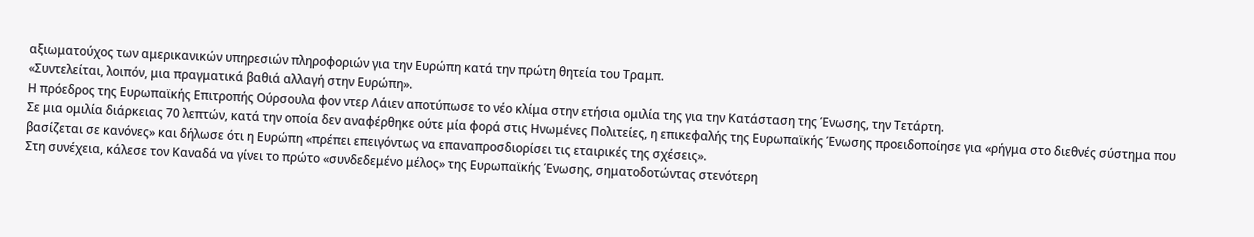αξιωματούχος των αμερικανικών υπηρεσιών πληροφοριών για την Ευρώπη κατά την πρώτη θητεία του Τραμπ.
«Συντελείται, λοιπόν, μια πραγματικά βαθιά αλλαγή στην Ευρώπη».
Η πρόεδρος της Ευρωπαϊκής Επιτροπής Ούρσουλα φον ντερ Λάιεν αποτύπωσε το νέο κλίμα στην ετήσια ομιλία της για την Κατάσταση της Ένωσης, την Τετάρτη.
Σε μια ομιλία διάρκειας 70 λεπτών, κατά την οποία δεν αναφέρθηκε ούτε μία φορά στις Ηνωμένες Πολιτείες, η επικεφαλής της Ευρωπαϊκής Ένωσης προειδοποίησε για «ρήγμα στο διεθνές σύστημα που βασίζεται σε κανόνες» και δήλωσε ότι η Ευρώπη «πρέπει επειγόντως να επαναπροσδιορίσει τις εταιρικές της σχέσεις».
Στη συνέχεια, κάλεσε τον Καναδά να γίνει το πρώτο «συνδεδεμένο μέλος» της Ευρωπαϊκής Ένωσης, σηματοδοτώντας στενότερη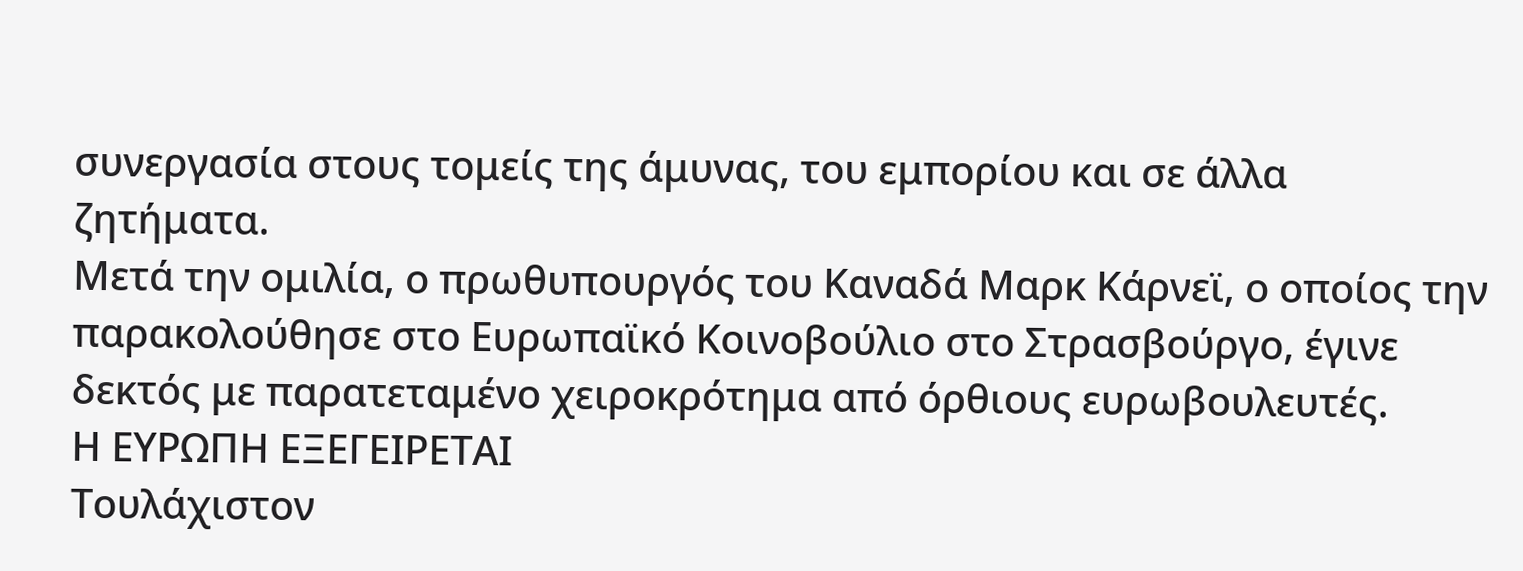συνεργασία στους τομείς της άμυνας, του εμπορίου και σε άλλα ζητήματα.
Μετά την ομιλία, ο πρωθυπουργός του Καναδά Μαρκ Κάρνεϊ, ο οποίος την παρακολούθησε στο Ευρωπαϊκό Κοινοβούλιο στο Στρασβούργο, έγινε δεκτός με παρατεταμένο χειροκρότημα από όρθιους ευρωβουλευτές.
Η ΕΥΡΩΠΗ ΕΞΕΓΕΙΡΕΤΑΙ
Τουλάχιστον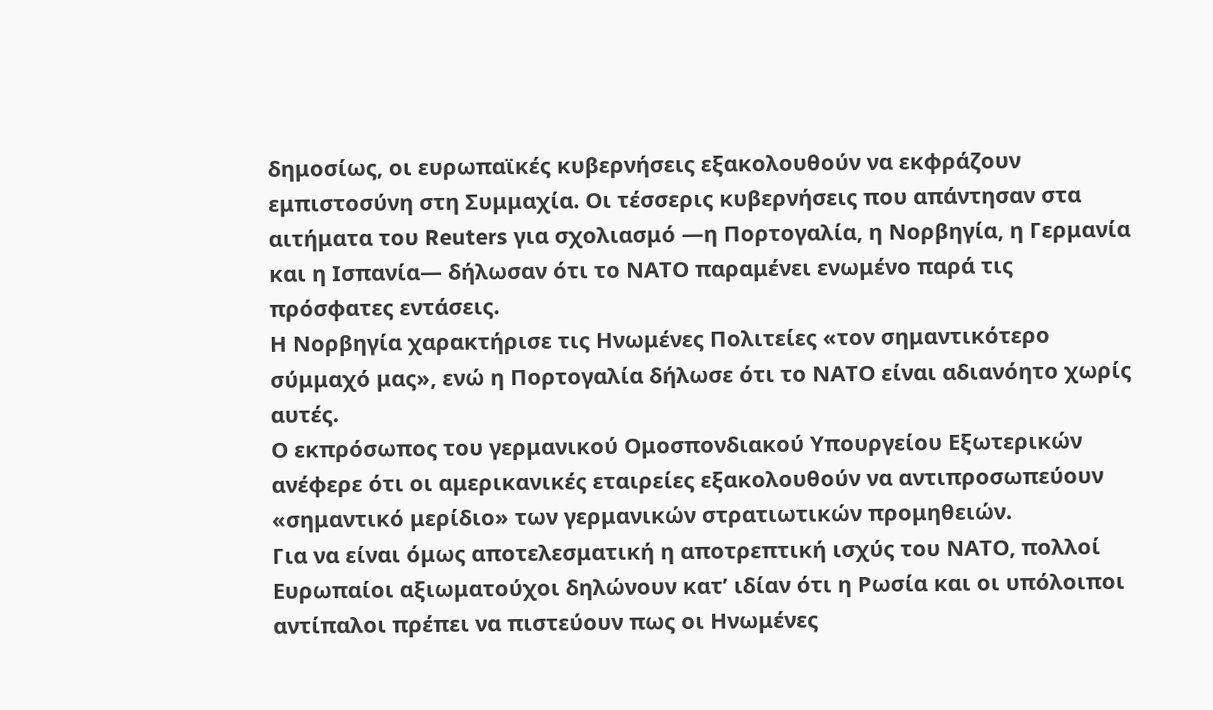δημοσίως, οι ευρωπαϊκές κυβερνήσεις εξακολουθούν να εκφράζουν εμπιστοσύνη στη Συμμαχία. Οι τέσσερις κυβερνήσεις που απάντησαν στα αιτήματα του Reuters για σχολιασμό —η Πορτογαλία, η Νορβηγία, η Γερμανία και η Ισπανία— δήλωσαν ότι το ΝΑΤΟ παραμένει ενωμένο παρά τις πρόσφατες εντάσεις.
Η Νορβηγία χαρακτήρισε τις Ηνωμένες Πολιτείες «τον σημαντικότερο σύμμαχό μας», ενώ η Πορτογαλία δήλωσε ότι το ΝΑΤΟ είναι αδιανόητο χωρίς αυτές.
Ο εκπρόσωπος του γερμανικού Ομοσπονδιακού Υπουργείου Εξωτερικών ανέφερε ότι οι αμερικανικές εταιρείες εξακολουθούν να αντιπροσωπεύουν «σημαντικό μερίδιο» των γερμανικών στρατιωτικών προμηθειών.
Για να είναι όμως αποτελεσματική η αποτρεπτική ισχύς του ΝΑΤΟ, πολλοί Ευρωπαίοι αξιωματούχοι δηλώνουν κατ’ ιδίαν ότι η Ρωσία και οι υπόλοιποι αντίπαλοι πρέπει να πιστεύουν πως οι Ηνωμένες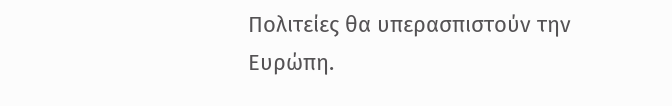Πολιτείες θα υπερασπιστούν την Ευρώπη.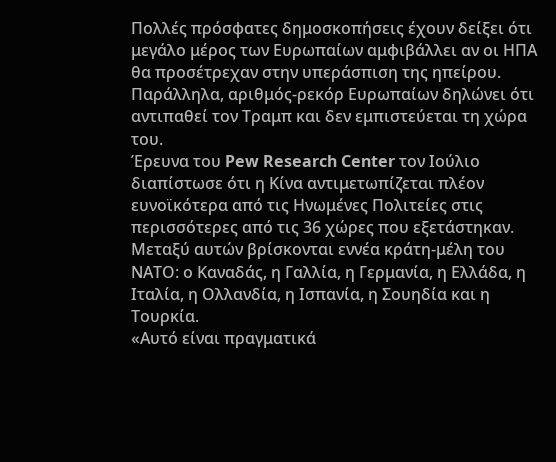Πολλές πρόσφατες δημοσκοπήσεις έχουν δείξει ότι μεγάλο μέρος των Ευρωπαίων αμφιβάλλει αν οι ΗΠΑ θα προσέτρεχαν στην υπεράσπιση της ηπείρου. Παράλληλα, αριθμός-ρεκόρ Ευρωπαίων δηλώνει ότι αντιπαθεί τον Τραμπ και δεν εμπιστεύεται τη χώρα του.
Έρευνα του Pew Research Center τον Ιούλιο διαπίστωσε ότι η Κίνα αντιμετωπίζεται πλέον ευνοϊκότερα από τις Ηνωμένες Πολιτείες στις περισσότερες από τις 36 χώρες που εξετάστηκαν.
Μεταξύ αυτών βρίσκονται εννέα κράτη-μέλη του ΝΑΤΟ: ο Καναδάς, η Γαλλία, η Γερμανία, η Ελλάδα, η Ιταλία, η Ολλανδία, η Ισπανία, η Σουηδία και η Τουρκία.
«Αυτό είναι πραγματικά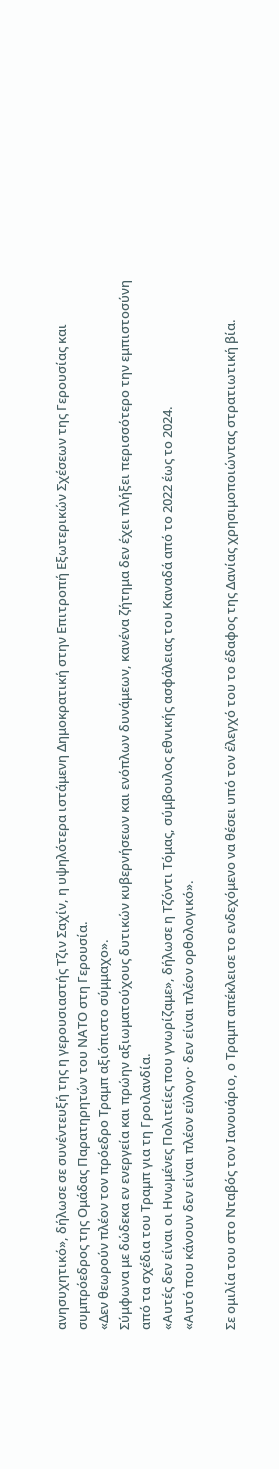ανησυχητικό», δήλωσε σε συνέντευξή της η γερουσιαστής Τζιν Σαχίν, η υψηλότερα ιστάμενη Δημοκρατική στην Επιτροπή Εξωτερικών Σχέσεων της Γερουσίας και συμπρόεδρος της Ομάδας Παρατηρητών του ΝΑΤΟ στη Γερουσία.
«Δεν θεωρούν πλέον τον πρόεδρο Τραμπ αξιόπιστο σύμμαχο».
Σύμφωνα με δώδεκα εν ενεργεία και πρώην αξιωματούχους δυτικών κυβερνήσεων και ενόπλων δυνάμεων, κανένα ζήτημα δεν έχει πλήξει περισσότερο την εμπιστοσύνη από τα σχέδια του Τραμπ για τη Γροιλανδία.
«Αυτές δεν είναι οι Ηνωμένες Πολιτείες που γνωρίζαμε», δήλωσε η Τζόντι Τόμας, σύμβουλος εθνικής ασφάλειας του Καναδά από το 2022 έως το 2024.
«Αυτό που κάνουν δεν είναι πλέον εύλογο· δεν είναι πλέον ορθολογικό».

Σε ομιλία του στο Νταβός τον Ιανουάριο, ο Τραμπ απέκλεισε το ενδεχόμενο να θέσει υπό τον έλεγχό του το έδαφος της Δανίας χρησιμοποιώντας στρατιωτική βία.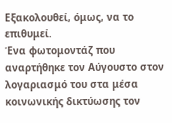Εξακολουθεί, όμως, να το επιθυμεί.
Ένα φωτομοντάζ που αναρτήθηκε τον Αύγουστο στον λογαριασμό του στα μέσα κοινωνικής δικτύωσης τον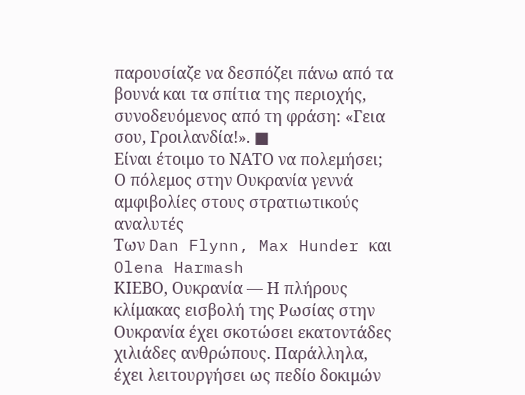παρουσίαζε να δεσπόζει πάνω από τα βουνά και τα σπίτια της περιοχής, συνοδευόμενος από τη φράση: «Γεια σου, Γροιλανδία!». ■
Είναι έτοιμο το ΝΑΤΟ να πολεμήσει; Ο πόλεμος στην Ουκρανία γεννά αμφιβολίες στους στρατιωτικούς αναλυτές
Των Dan Flynn, Max Hunder και Olena Harmash
ΚΙΕΒΟ, Ουκρανία — Η πλήρους κλίμακας εισβολή της Ρωσίας στην Ουκρανία έχει σκοτώσει εκατοντάδες χιλιάδες ανθρώπους. Παράλληλα, έχει λειτουργήσει ως πεδίο δοκιμών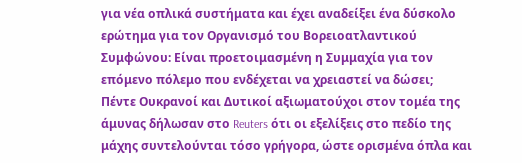για νέα οπλικά συστήματα και έχει αναδείξει ένα δύσκολο ερώτημα για τον Οργανισμό του Βορειοατλαντικού Συμφώνου: Είναι προετοιμασμένη η Συμμαχία για τον επόμενο πόλεμο που ενδέχεται να χρειαστεί να δώσει;
Πέντε Ουκρανοί και Δυτικοί αξιωματούχοι στον τομέα της άμυνας δήλωσαν στο Reuters ότι οι εξελίξεις στο πεδίο της μάχης συντελούνται τόσο γρήγορα, ώστε ορισμένα όπλα και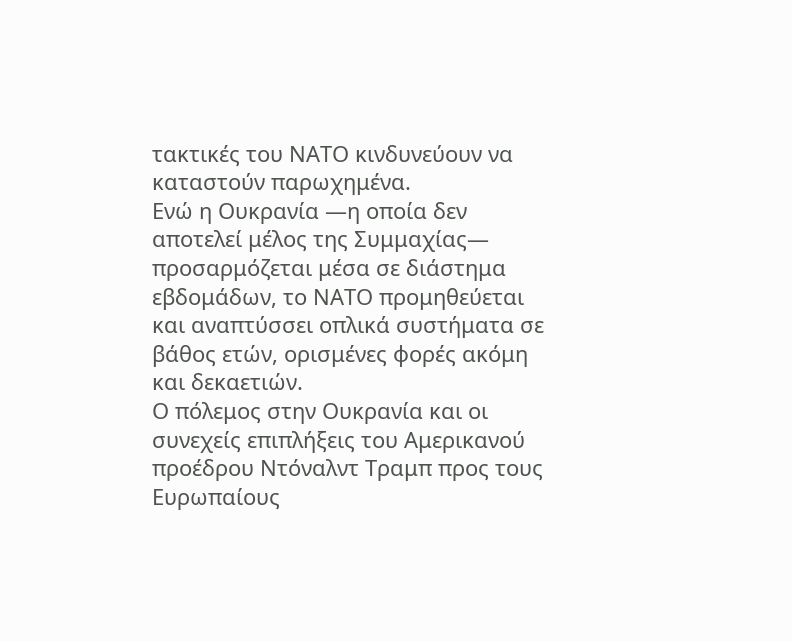τακτικές του ΝΑΤΟ κινδυνεύουν να καταστούν παρωχημένα.
Ενώ η Ουκρανία —η οποία δεν αποτελεί μέλος της Συμμαχίας— προσαρμόζεται μέσα σε διάστημα εβδομάδων, το ΝΑΤΟ προμηθεύεται και αναπτύσσει οπλικά συστήματα σε βάθος ετών, ορισμένες φορές ακόμη και δεκαετιών.
Ο πόλεμος στην Ουκρανία και οι συνεχείς επιπλήξεις του Αμερικανού προέδρου Ντόναλντ Τραμπ προς τους Ευρωπαίους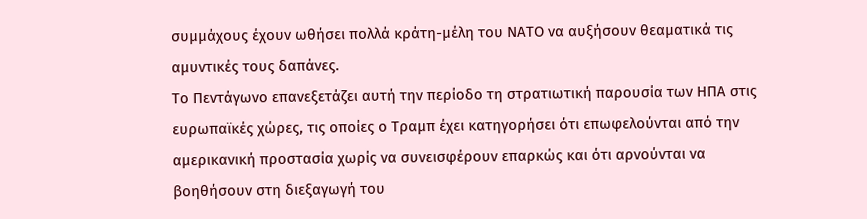συμμάχους έχουν ωθήσει πολλά κράτη-μέλη του ΝΑΤΟ να αυξήσουν θεαματικά τις αμυντικές τους δαπάνες.
Το Πεντάγωνο επανεξετάζει αυτή την περίοδο τη στρατιωτική παρουσία των ΗΠΑ στις ευρωπαϊκές χώρες, τις οποίες ο Τραμπ έχει κατηγορήσει ότι επωφελούνται από την αμερικανική προστασία χωρίς να συνεισφέρουν επαρκώς και ότι αρνούνται να βοηθήσουν στη διεξαγωγή του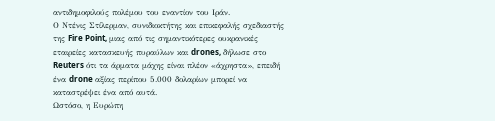αντιδημοφιλούς πολέμου του εναντίον του Ιράν.
Ο Ντένις Στίλερμαν, συνιδιοκτήτης και επικεφαλής σχεδιαστής της Fire Point, μιας από τις σημαντικότερες ουκρανικές εταιρείες κατασκευής πυραύλων και drones, δήλωσε στο Reuters ότι τα άρματα μάχης είναι πλέον «άχρηστα», επειδή ένα drone αξίας περίπου 5.000 δολαρίων μπορεί να καταστρέψει ένα από αυτά.
Ωστόσο, η Ευρώπη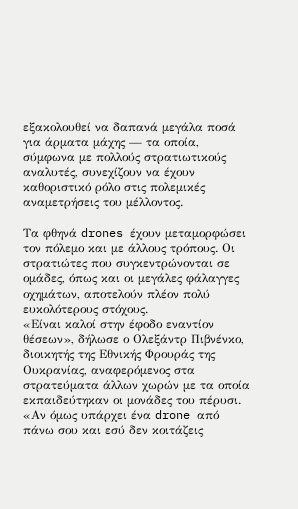εξακολουθεί να δαπανά μεγάλα ποσά για άρματα μάχης — τα οποία, σύμφωνα με πολλούς στρατιωτικούς αναλυτές, συνεχίζουν να έχουν καθοριστικό ρόλο στις πολεμικές αναμετρήσεις του μέλλοντος.

Τα φθηνά drones έχουν μεταμορφώσει τον πόλεμο και με άλλους τρόπους. Οι στρατιώτες που συγκεντρώνονται σε ομάδες, όπως και οι μεγάλες φάλαγγες οχημάτων, αποτελούν πλέον πολύ ευκολότερους στόχους.
«Είναι καλοί στην έφοδο εναντίον θέσεων», δήλωσε ο Ολεξάντρ Πιβνένκο, διοικητής της Εθνικής Φρουράς της Ουκρανίας, αναφερόμενος στα στρατεύματα άλλων χωρών με τα οποία εκπαιδεύτηκαν οι μονάδες του πέρυσι.
«Αν όμως υπάρχει ένα drone από πάνω σου και εσύ δεν κοιτάζεις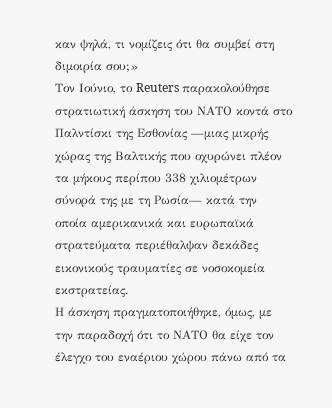καν ψηλά, τι νομίζεις ότι θα συμβεί στη διμοιρία σου;»
Τον Ιούνιο, το Reuters παρακολούθησε στρατιωτική άσκηση του ΝΑΤΟ κοντά στο Παλντίσκι της Εσθονίας —μιας μικρής χώρας της Βαλτικής που οχυρώνει πλέον τα μήκους περίπου 338 χιλιομέτρων σύνορά της με τη Ρωσία— κατά την οποία αμερικανικά και ευρωπαϊκά στρατεύματα περιέθαλψαν δεκάδες εικονικούς τραυματίες σε νοσοκομεία εκστρατείας.
Η άσκηση πραγματοποιήθηκε, όμως, με την παραδοχή ότι το ΝΑΤΟ θα είχε τον έλεγχο του εναέριου χώρου πάνω από τα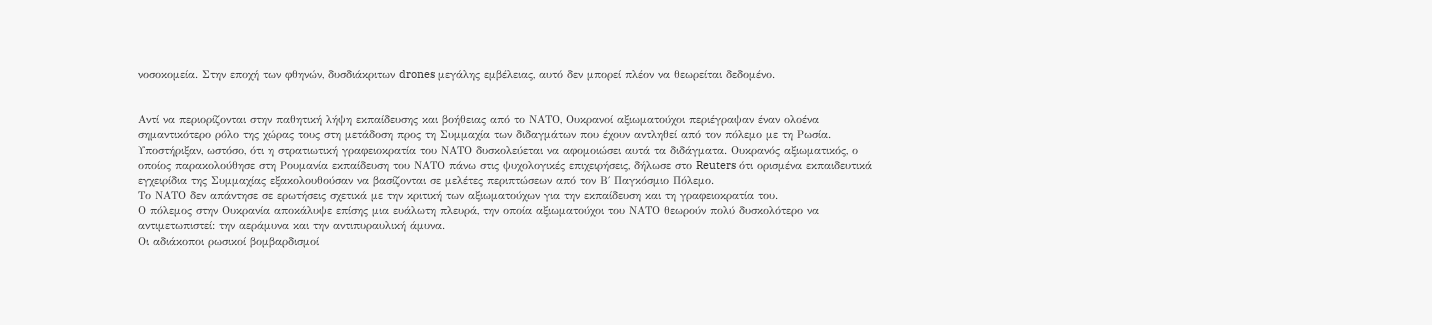νοσοκομεία. Στην εποχή των φθηνών, δυσδιάκριτων drones μεγάλης εμβέλειας, αυτό δεν μπορεί πλέον να θεωρείται δεδομένο.


Αντί να περιορίζονται στην παθητική λήψη εκπαίδευσης και βοήθειας από το ΝΑΤΟ, Ουκρανοί αξιωματούχοι περιέγραψαν έναν ολοένα σημαντικότερο ρόλο της χώρας τους στη μετάδοση προς τη Συμμαχία των διδαγμάτων που έχουν αντληθεί από τον πόλεμο με τη Ρωσία.
Υποστήριξαν, ωστόσο, ότι η στρατιωτική γραφειοκρατία του ΝΑΤΟ δυσκολεύεται να αφομοιώσει αυτά τα διδάγματα. Ουκρανός αξιωματικός, ο οποίος παρακολούθησε στη Ρουμανία εκπαίδευση του ΝΑΤΟ πάνω στις ψυχολογικές επιχειρήσεις, δήλωσε στο Reuters ότι ορισμένα εκπαιδευτικά εγχειρίδια της Συμμαχίας εξακολουθούσαν να βασίζονται σε μελέτες περιπτώσεων από τον Β΄ Παγκόσμιο Πόλεμο.
Το ΝΑΤΟ δεν απάντησε σε ερωτήσεις σχετικά με την κριτική των αξιωματούχων για την εκπαίδευση και τη γραφειοκρατία του.
Ο πόλεμος στην Ουκρανία αποκάλυψε επίσης μια ευάλωτη πλευρά, την οποία αξιωματούχοι του ΝΑΤΟ θεωρούν πολύ δυσκολότερο να αντιμετωπιστεί: την αεράμυνα και την αντιπυραυλική άμυνα.
Οι αδιάκοποι ρωσικοί βομβαρδισμοί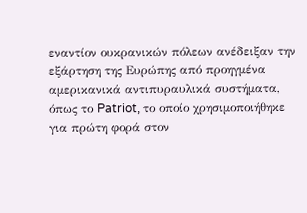εναντίον ουκρανικών πόλεων ανέδειξαν την εξάρτηση της Ευρώπης από προηγμένα αμερικανικά αντιπυραυλικά συστήματα, όπως το Patriot, το οποίο χρησιμοποιήθηκε για πρώτη φορά στον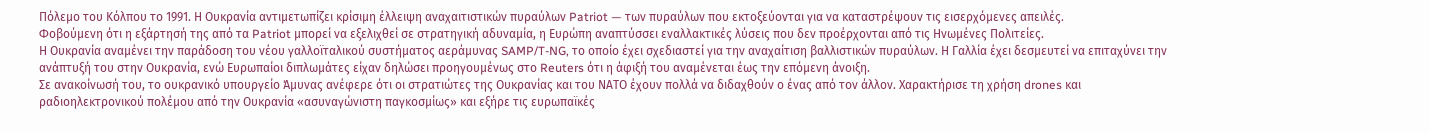Πόλεμο του Κόλπου το 1991. Η Ουκρανία αντιμετωπίζει κρίσιμη έλλειψη αναχαιτιστικών πυραύλων Patriot — των πυραύλων που εκτοξεύονται για να καταστρέψουν τις εισερχόμενες απειλές.
Φοβούμενη ότι η εξάρτησή της από τα Patriot μπορεί να εξελιχθεί σε στρατηγική αδυναμία, η Ευρώπη αναπτύσσει εναλλακτικές λύσεις που δεν προέρχονται από τις Ηνωμένες Πολιτείες.
Η Ουκρανία αναμένει την παράδοση του νέου γαλλοϊταλικού συστήματος αεράμυνας SAMP/T-NG, το οποίο έχει σχεδιαστεί για την αναχαίτιση βαλλιστικών πυραύλων. Η Γαλλία έχει δεσμευτεί να επιταχύνει την ανάπτυξή του στην Ουκρανία, ενώ Ευρωπαίοι διπλωμάτες είχαν δηλώσει προηγουμένως στο Reuters ότι η άφιξή του αναμένεται έως την επόμενη άνοιξη.
Σε ανακοίνωσή του, το ουκρανικό υπουργείο Άμυνας ανέφερε ότι οι στρατιώτες της Ουκρανίας και του ΝΑΤΟ έχουν πολλά να διδαχθούν ο ένας από τον άλλον. Χαρακτήρισε τη χρήση drones και ραδιοηλεκτρονικού πολέμου από την Ουκρανία «ασυναγώνιστη παγκοσμίως» και εξήρε τις ευρωπαϊκές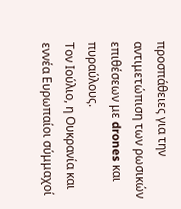προσπάθειες για την αντιμετώπιση των ρωσικών επιθέσεων με drones και πυραύλους.
Τον Ιούλιο, η Ουκρανία και εννέα Ευρωπαίοι σύμμαχοί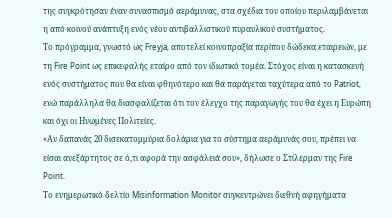της συγκρότησαν έναν συνασπισμό αεράμυνας, στα σχέδια του οποίου περιλαμβάνεται η από κοινού ανάπτυξη ενός νέου αντιβαλλιστικού πυραυλικού συστήματος.
Το πρόγραμμα, γνωστό ως Freyja, αποτελεί κοινοπραξία περίπου δώδεκα εταιρειών, με τη Fire Point ως επικεφαλής εταίρο από τον ιδιωτικό τομέα. Στόχος είναι η κατασκευή ενός συστήματος που θα είναι φθηνότερο και θα παράγεται ταχύτερα από το Patriot, ενώ παράλληλα θα διασφαλίζεται ότι τον έλεγχο της παραγωγής του θα έχει η Ευρώπη και όχι οι Ηνωμένες Πολιτείες.
«Αν δαπανάς 20 δισεκατομμύρια δολάρια για το σύστημα αεράμυνάς σου, πρέπει να είσαι ανεξάρτητος σε ό,τι αφορά την ασφάλειά σου», δήλωσε ο Στίλερμαν της Fire Point.
Το ενημερωτικό δελτίο Misinformation Monitor συγκεντρώνει διεθνή αφηγήματα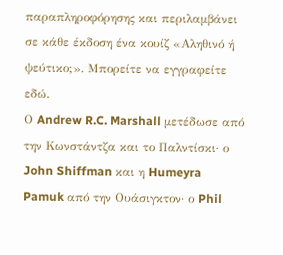παραπληροφόρησης και περιλαμβάνει σε κάθε έκδοση ένα κουίζ «Αληθινό ή ψεύτικο;». Μπορείτε να εγγραφείτε εδώ.
Ο Andrew R.C. Marshall μετέδωσε από την Κωνστάντζα και το Παλντίσκι· ο John Shiffman και η Humeyra Pamuk από την Ουάσιγκτον· ο Phil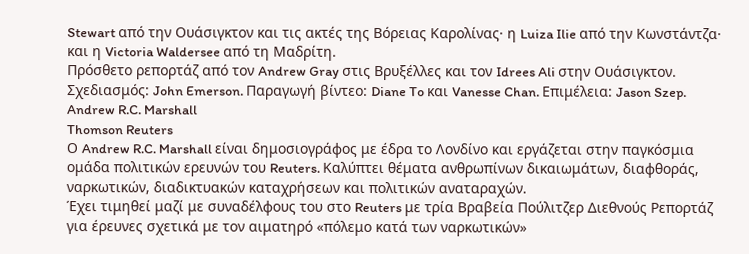Stewart από την Ουάσιγκτον και τις ακτές της Βόρειας Καρολίνας· η Luiza Ilie από την Κωνστάντζα· και η Victoria Waldersee από τη Μαδρίτη.
Πρόσθετο ρεπορτάζ από τον Andrew Gray στις Βρυξέλλες και τον Idrees Ali στην Ουάσιγκτον. Σχεδιασμός: John Emerson. Παραγωγή βίντεο: Diane To και Vanesse Chan. Επιμέλεια: Jason Szep.
Andrew R.C. Marshall
Thomson Reuters
Ο Andrew R.C. Marshall είναι δημοσιογράφος με έδρα το Λονδίνο και εργάζεται στην παγκόσμια ομάδα πολιτικών ερευνών του Reuters. Καλύπτει θέματα ανθρωπίνων δικαιωμάτων, διαφθοράς, ναρκωτικών, διαδικτυακών καταχρήσεων και πολιτικών αναταραχών.
Έχει τιμηθεί μαζί με συναδέλφους του στο Reuters με τρία Βραβεία Πούλιτζερ Διεθνούς Ρεπορτάζ για έρευνες σχετικά με τον αιματηρό «πόλεμο κατά των ναρκωτικών»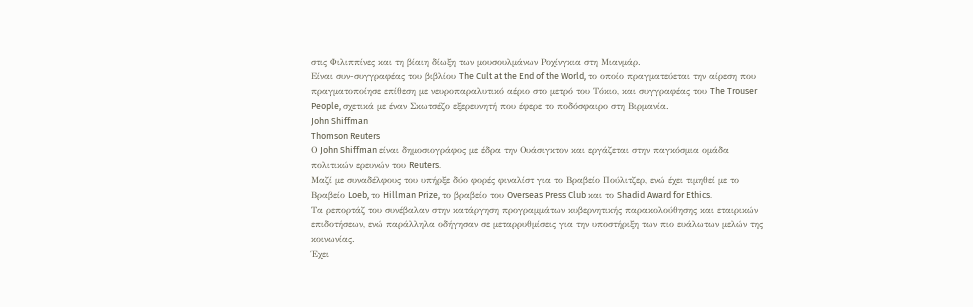στις Φιλιππίνες και τη βίαιη δίωξη των μουσουλμάνων Ροχίνγκια στη Μιανμάρ.
Είναι συν-συγγραφέας του βιβλίου The Cult at the End of the World, το οποίο πραγματεύεται την αίρεση που πραγματοποίησε επίθεση με νευροπαραλυτικό αέριο στο μετρό του Τόκιο, και συγγραφέας του The Trouser People, σχετικά με έναν Σκωτσέζο εξερευνητή που έφερε το ποδόσφαιρο στη Βιρμανία.
John Shiffman
Thomson Reuters
Ο John Shiffman είναι δημοσιογράφος με έδρα την Ουάσιγκτον και εργάζεται στην παγκόσμια ομάδα πολιτικών ερευνών του Reuters.
Μαζί με συναδέλφους του υπήρξε δύο φορές φιναλίστ για το Βραβείο Πούλιτζερ, ενώ έχει τιμηθεί με το Βραβείο Loeb, το Hillman Prize, το βραβείο του Overseas Press Club και το Shadid Award for Ethics.
Τα ρεπορτάζ του συνέβαλαν στην κατάργηση προγραμμάτων κυβερνητικής παρακολούθησης και εταιρικών επιδοτήσεων, ενώ παράλληλα οδήγησαν σε μεταρρυθμίσεις για την υποστήριξη των πιο ευάλωτων μελών της κοινωνίας.
Έχει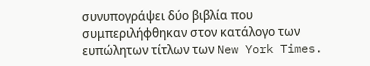συνυπογράψει δύο βιβλία που συμπεριλήφθηκαν στον κατάλογο των ευπώλητων τίτλων των New York Times.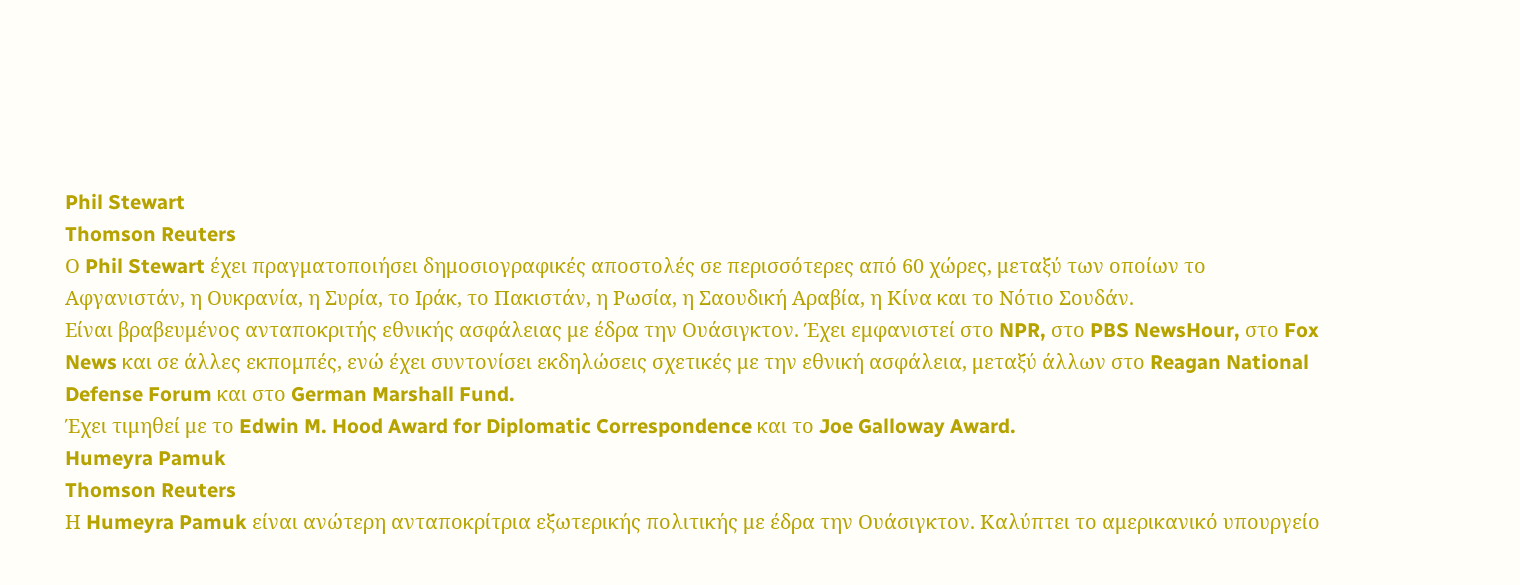Phil Stewart
Thomson Reuters
Ο Phil Stewart έχει πραγματοποιήσει δημοσιογραφικές αποστολές σε περισσότερες από 60 χώρες, μεταξύ των οποίων το Αφγανιστάν, η Ουκρανία, η Συρία, το Ιράκ, το Πακιστάν, η Ρωσία, η Σαουδική Αραβία, η Κίνα και το Νότιο Σουδάν.
Είναι βραβευμένος ανταποκριτής εθνικής ασφάλειας με έδρα την Ουάσιγκτον. Έχει εμφανιστεί στο NPR, στο PBS NewsHour, στο Fox News και σε άλλες εκπομπές, ενώ έχει συντονίσει εκδηλώσεις σχετικές με την εθνική ασφάλεια, μεταξύ άλλων στο Reagan National Defense Forum και στο German Marshall Fund.
Έχει τιμηθεί με το Edwin M. Hood Award for Diplomatic Correspondence και το Joe Galloway Award.
Humeyra Pamuk
Thomson Reuters
Η Humeyra Pamuk είναι ανώτερη ανταποκρίτρια εξωτερικής πολιτικής με έδρα την Ουάσιγκτον. Καλύπτει το αμερικανικό υπουργείο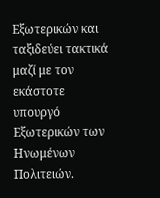Εξωτερικών και ταξιδεύει τακτικά μαζί με τον εκάστοτε υπουργό Εξωτερικών των Ηνωμένων Πολιτειών.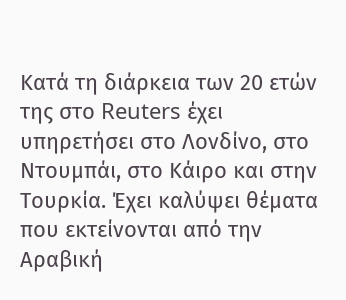Κατά τη διάρκεια των 20 ετών της στο Reuters έχει υπηρετήσει στο Λονδίνο, στο Ντουμπάι, στο Κάιρο και στην Τουρκία. Έχει καλύψει θέματα που εκτείνονται από την Αραβική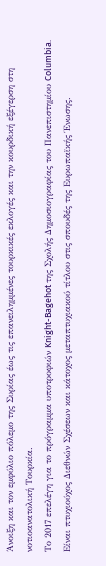Άνοιξη και τον εμφύλιο πόλεμο της Συρίας έως τις επανειλημμένες τουρκικές εκλογές και την κουρδική εξέγερση στη νοτιοανατολική Τουρκία.
Το 2017 επελέγη για το πρόγραμμα υποτροφιών Knight-Bagehot της Σχολής Δημοσιογραφίας του Πανεπιστημίου Columbia.
Είναι πτυχιούχος Διεθνών Σχέσεων και κάτοχος μεταπτυχιακού τίτλου στις σπουδές της Ευρωπαϊκής Ένωσης.